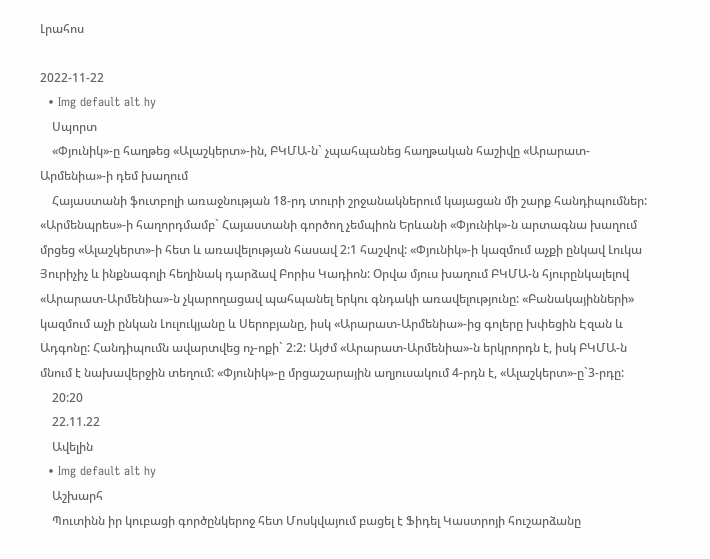Լրահոս

2022-11-22
  • Img default alt hy
    Սպորտ
    «Փյունիկ»-ը հաղթեց «Ալաշկերտ»-ին, ԲԿՄԱ-ն` չպահպանեց հաղթական հաշիվը «Արարատ-Արմենիա»-ի դեմ խաղում
    Հայաստանի ֆուտբոլի առաջնության 18-րդ տուրի շրջանակներում կայացան մի շարք հանդիպումներ: «Արմենպրես»-ի հաղորդմամբ` Հայաստանի գործող չեմպիոն Երևանի «Փյունիկ»-ն արտագնա խաղում մրցեց «Ալաշկերտ»-ի հետ և առավելության հասավ 2:1 հաշվով: «Փյունիկ»-ի կազմում աչքի ընկավ Լուկա Յուրիչիչ և ինքնագոլի հեղինակ դարձավ Բորիս Կադիոն: Օրվա մյուս խաղում ԲԿՄԱ-ն հյուրընկալելով «Արարատ-Արմենիա»-ն չկարողացավ պահպանել երկու գնդակի առավելությունը: «Բանակայինների» կազմում աչի ընկան Լուլուկյանը և Սերոբյանը, իսկ «Արարատ-Արմենիա»-ից գոլերը խփեցին Էզան և Ադգոնը: Հանդիպումն ավարտվեց ոչ-ոքի` 2:2: Այժմ «Արարատ-Արմենիա»-ն երկրորդն է, իսկ ԲԿՄԱ-ն մնում է նախավերջին տեղում: «Փյունիկ»-ը մրցաշարային աղյուսակում 4-րդն է, «Ալաշկերտ»-ը`3-րդը:
    20:20
    22.11.22
    Ավելին
  • Img default alt hy
    Աշխարհ
    Պուտինն իր կուբացի գործընկերոջ հետ Մոսկվայում բացել է Ֆիդել Կաստրոյի հուշարձանը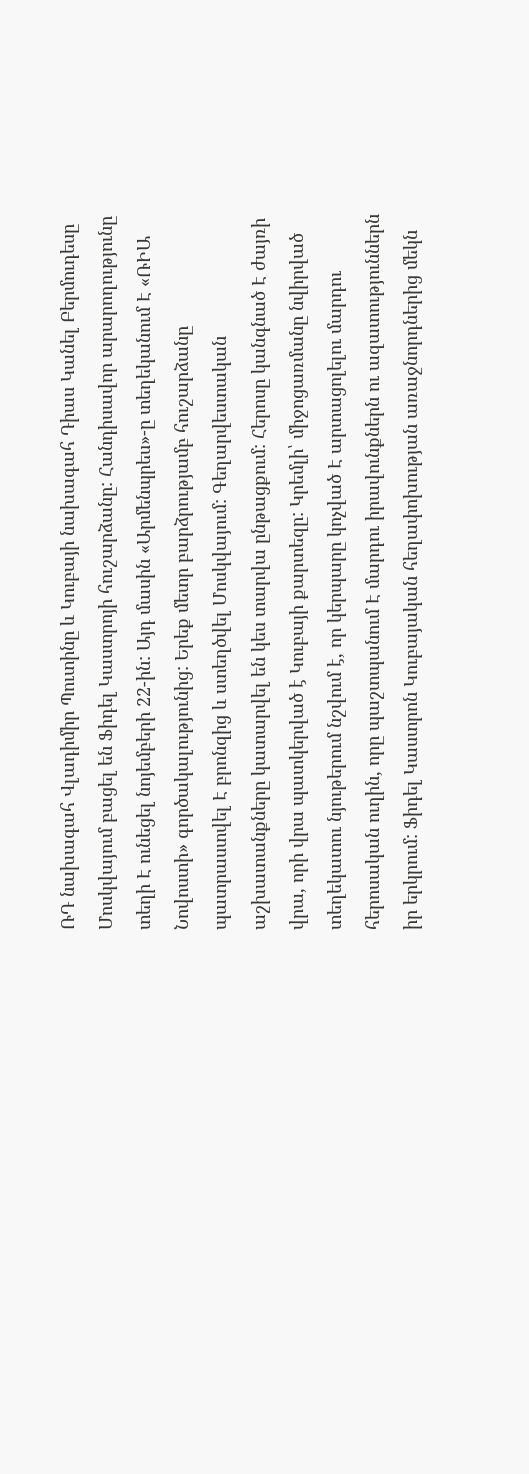ՌԴ նախագահ Վլադիմիր Պուտինը և Կուբայի նախագահ Դիաս Կանել Բերմուդեսը Մոսկվայում բացել են Ֆիդել Կաստրոյի հուշարձանը: Հանդիսավոր արարողությունը տեղի Է ունեցել նոյեմբերի 22-ին: Այդ մասին «Արմենպրես»-ը տեղեկանում Է «ՌԻԱ Նովոստի» գործակալությունից: Երեք մետր բարձրությամբ հուշարձանը պատրաստվել Է բրոնզից և ստեղծվել Մոսկվայում: Գեղարվեստական աշխատանքները կատարվել են կես տարվա ընթացքում: Հերոսը կանգնած Է ժայռի վրա, որի վրա պատկերված է Կուբայի քարտեզը: Կրեմլի՝ միջոցառմանը նվիրված տեղեկատու նյութերում նշվում է, որ կերպարը կոչված Է արտացոլելու մարդու հերոսական ուղին, որը պաշտպանում Է մարդու իրավունքներն ու ազատություններն իր երկրում: Ֆիդել Կաստրոն Կուբայական հեղափոխության առաջնորդներից մեկն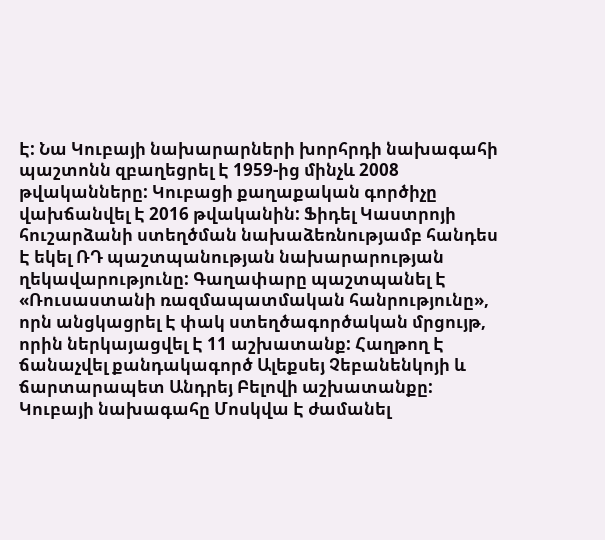Է: Նա Կուբայի նախարարների խորհրդի նախագահի պաշտոնն զբաղեցրել Է 1959-ից մինչև 2008 թվականները: Կուբացի քաղաքական գործիչը վախճանվել Է 2016 թվականին: Ֆիդել Կաստրոյի հուշարձանի ստեղծման նախաձեռնությամբ հանդես Է եկել ՌԴ պաշտպանության նախարարության ղեկավարությունը: Գաղափարը պաշտպանել Է «Ռուսաստանի ռազմապատմական հանրությունը», որն անցկացրել Է փակ ստեղծագործական մրցույթ, որին ներկայացվել Է 11 աշխատանք: Հաղթող Է ճանաչվել քանդակագործ Ալեքսեյ Չեբանենկոյի և ճարտարապետ Անդրեյ Բելովի աշխատանքը: Կուբայի նախագահը Մոսկվա Է ժամանել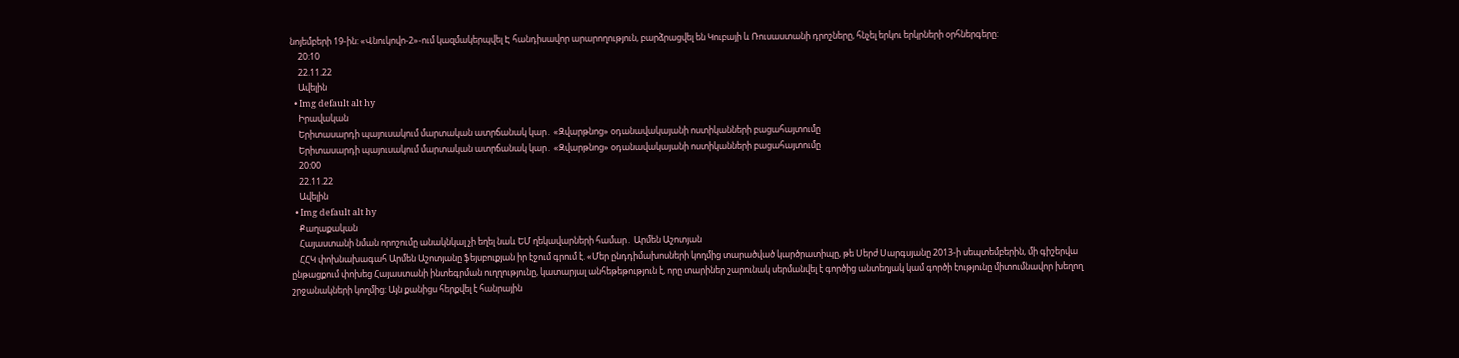նոյեմբերի 19-ին: «Վնուկովո-2»-ում կազմակերպվել Է հանդիսավոր արարողություն, բարձրացվել են Կուբայի և Ռուսաստանի դրոշները, հնչել երկու երկրների օրհներգերը:
    20:10
    22.11.22
    Ավելին
  • Img default alt hy
    Իրավական
    Երիտասարդի պայուսակում մարտական ատրճանակ կար․ «Զվարթնոց» օդանավակայանի ոստիկանների բացահայտումը
    Երիտասարդի պայուսակում մարտական ատրճանակ կար․ «Զվարթնոց» օդանավակայանի ոստիկանների բացահայտումը
    20:00
    22.11.22
    Ավելին
  • Img default alt hy
    Քաղաքական
    Հայաստանի նման որոշումը անակնկալ չի եղել նաև ԵՄ ղեկավարների համար․ Արմեն Աշոտյան
    ՀՀԿ փոխնախագահ Արմեն Աշոտյանը ֆեյսբուքյան իր էջում գրում է. «Մեր ընդդիմախոսների կողմից տարածված կարծրատիպը, թե Սերժ Սարգսյանը 2013-ի սեպտեմբերին, մի գիշերվա ընթացքում փոխեց Հայաստանի ինտեգրման ուղղությունը, կատարյալ անհեթեթություն է, որը տարիներ շարունակ սերմանվել է գործից անտեղյակ կամ գործի էությունը միտումնավոր խեղող շրջանակների կողմից: Այն քանիցս հերքվել է հանրային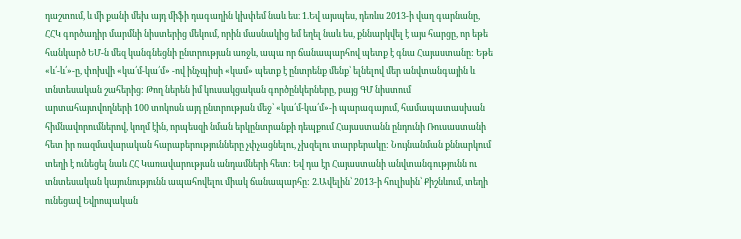դաշտում, և մի քանի մեխ այդ միֆի դագաղին կխփեմ նաև ես։ 1.Եվ այսպես, դեռևս 2013-ի վաղ գարնանը, ՀՀԿ գործադիր մարմնի նիստերից մեկում, որին մասնակից եմ եղել նաև ես, քննարկվել է այս հարցը, որ եթե հանկարծ ԵՄ-ն մեզ կանգնեցնի ընտրության առջև, ապա որ ճանապարհով պետք է գնա Հայաստանը: Եթե «և՛-և՛»-ը, փոխվի «կա՛մ-կա՛մ» -ով ինչպիսի «կամ» պետք է ընտրենք մենք՝ ելնելով մեր անվտանգային և տնտեսական շահերից: Թող ներեն իմ կուսակցական գործընկերները, բայց ԳՄ նիստում արտահայտվողների 100 տոկոսն այդ ընտրության մեջ՝ «կա՛մ-կա՛մ»-ի պարագայում, համապատասխան հիմնավորումներով, կողմ էին, որպեսզի նման երկընտրանքի դեպքում Հայաստանն ընդունի Ռուսաստանի հետ իր ռազմավարական հարաբերությունները չփչացնելու, չխզելու տարբերակը: Նույնանման քննարկում տեղի է ունեցել նաև ՀՀ Կառավարության անդամների հետ: Եվ դա էր Հայաստանի անվտանգությունն ու տնտեսական կայունությունն ապահովելու միակ ճանապարհը: 2.Ավելին՝ 2013-ի հուլիսին՝ Քիշնևում, տեղի ունեցավ Եվրոպական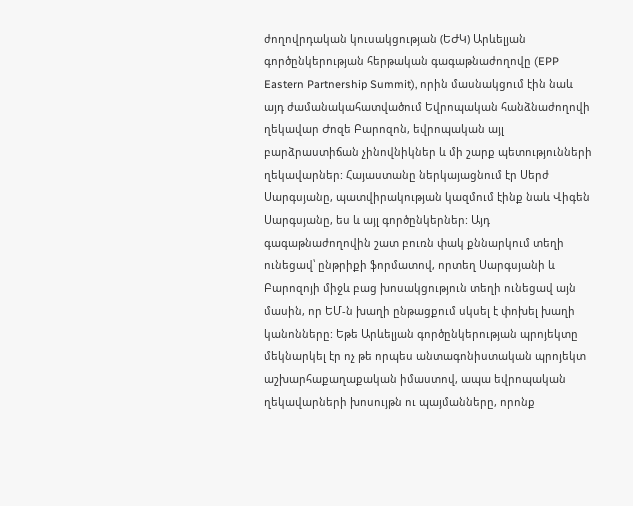ժողովրդական կուսակցության (ԵԺԿ) Արևելյան գործընկերության հերթական գագաթնաժողովը (EPP Eastern Partnership Summit), որին մասնակցում էին նաև այդ ժամանակահատվածում Եվրոպական հանձնաժողովի ղեկավար Ժոզե Բարոզոն, եվրոպական այլ բարձրաստիճան չինովնիկներ և մի շարք պետությունների ղեկավարներ: Հայաստանը ներկայացնում էր Սերժ Սարգսյանը, պատվիրակության կազմում էինք նաև Վիգեն Սարգսյանը, ես և այլ գործընկերներ: Այդ գագաթնաժողովին շատ բուռն փակ քննարկում տեղի ունեցավ՝ ընթրիքի ֆորմատով, որտեղ Սարգսյանի և Բարոզոյի միջև բաց խոսակցություն տեղի ունեցավ այն մասին, որ ԵՄ-ն խաղի ընթացքում սկսել է փոխել խաղի կանոնները: Եթե Արևելյան գործընկերության պրոյեկտը մեկնարկել էր ոչ թե որպես անտագոնիստական պրոյեկտ աշխարհաքաղաքական իմաստով, ապա եվրոպական ղեկավարների խոսույթն ու պայմանները, որոնք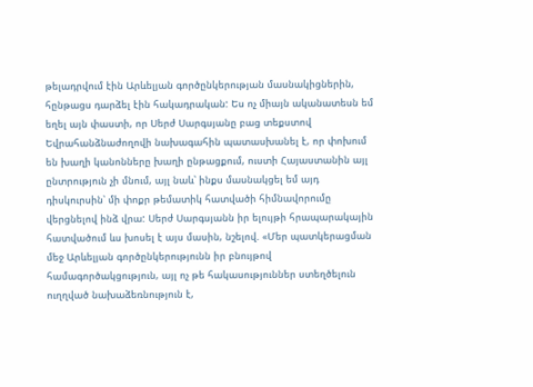թելադրվում էին Արևելյան գործընկերության մասնակիցներին, հընթացս դարձել էին հակադրական: Ես ոչ միայն ականատեսն եմ եղել այն փաստի, որ Սերժ Սարգսյանը բաց տեքստով Եվրահանձնաժողովի նախագահին պատասխանել է, որ փոխում են խաղի կանոնները խաղի ընթացքում, ուստի Հայաստանին այլ ընտրություն չի մնում, այլ նաև՝ ինքս մասնակցել եմ այդ դիսկուրսին՝ մի փոքր թեմատիկ հատվածի հիմնավորումը վերցնելով ինձ վրա: Սերժ Սարգսյանն իր ելույթի հրապարակային հատվածում ևս խոսել է այս մասին, նշելով. «Մեր պատկերացման մեջ Արևելյան գործընկերությունն իր բնույթով համագործակցություն, այլ ոչ թե հակասություններ ստեղծելուն ուղղված նախաձեռնություն է,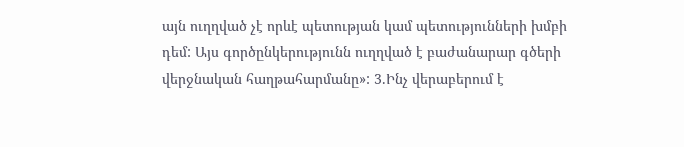այն ուղղված չէ որևէ պետության կամ պետությունների խմբի դեմ: Այս գործընկերությունն ուղղված է բաժանարար գծերի վերջնական հաղթահարմանը»: 3.Ինչ վերաբերում է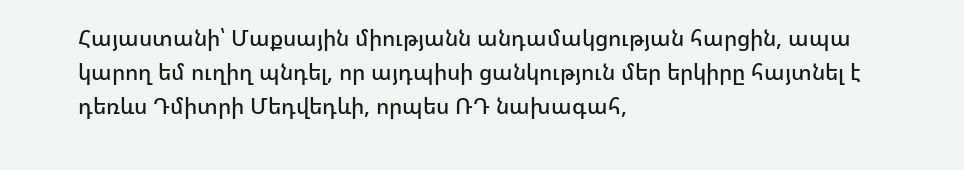Հայաստանի՝ Մաքսային միությանն անդամակցության հարցին, ապա կարող եմ ուղիղ պնդել, որ այդպիսի ցանկություն մեր երկիրը հայտնել է դեռևս Դմիտրի Մեդվեդևի, որպես ՌԴ նախագահ,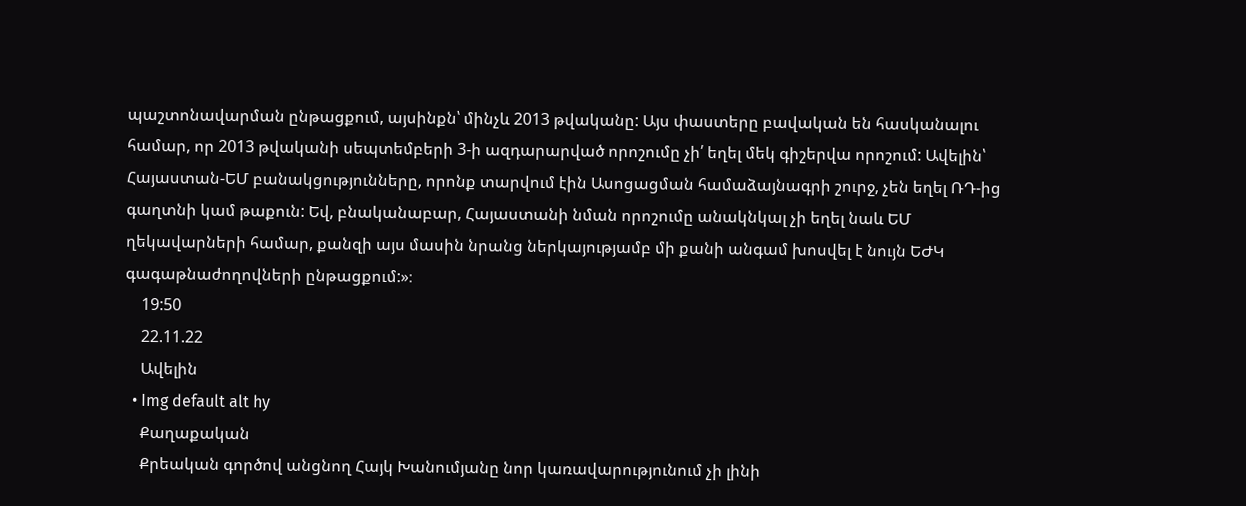պաշտոնավարման ընթացքում, այսինքն՝ մինչև 2013 թվականը: Այս փաստերը բավական են հասկանալու համար, որ 2013 թվականի սեպտեմբերի 3-ի ազդարարված որոշումը չի՛ եղել մեկ գիշերվա որոշում: Ավելին՝ Հայաստան-ԵՄ բանակցությունները, որոնք տարվում էին Ասոցացման համաձայնագրի շուրջ, չեն եղել ՌԴ-ից գաղտնի կամ թաքուն: Եվ, բնականաբար, Հայաստանի նման որոշումը անակնկալ չի եղել նաև ԵՄ ղեկավարների համար, քանզի այս մասին նրանց ներկայությամբ մի քանի անգամ խոսվել է նույն ԵԺԿ գագաթնաժողովների ընթացքում:»։
    19:50
    22.11.22
    Ավելին
  • Img default alt hy
    Քաղաքական
    Քրեական գործով անցնող Հայկ Խանումյանը նոր կառավարությունում չի լինի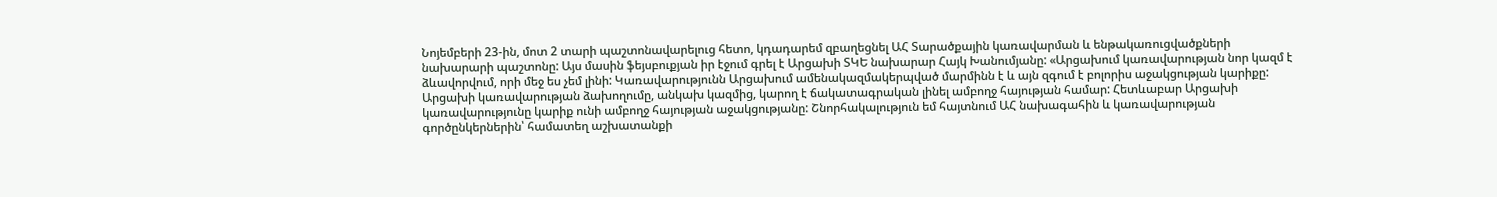Նոյեմբերի 23-ին, մոտ 2 տարի պաշտոնավարելուց հետո, կդադարեմ զբաղեցնել ԱՀ Տարածքային կառավարման և ենթակառուցվածքների նախարարի պաշտոնը: Այս մասին ֆեյսբուքյան իր էջում գրել է Արցախի ՏԿԵ նախարար Հայկ Խանումյանը: «Արցախում կառավարության նոր կազմ է ձևավորվում, որի մեջ ես չեմ լինի: Կառավարությունն Արցախում ամենակազմակերպված մարմինն է և այն զգում է բոլորիս աջակցության կարիքը: Արցախի կառավարության ձախողումը, անկախ կազմից, կարող է ճակատագրական լինել ամբողջ հայության համար: Հետևաբար Արցախի կառավարությունը կարիք ունի ամբողջ հայության աջակցությանը: Շնորհակալություն եմ հայտնում ԱՀ նախագահին և կառավարության գործընկերներին՝ համատեղ աշխատանքի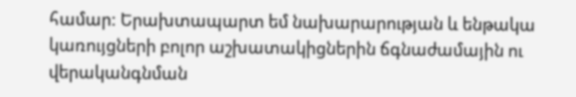համար: Երախտապարտ եմ նախարարության և ենթակա կառույցների բոլոր աշխատակիցներին ճգնաժամային ու վերականգնման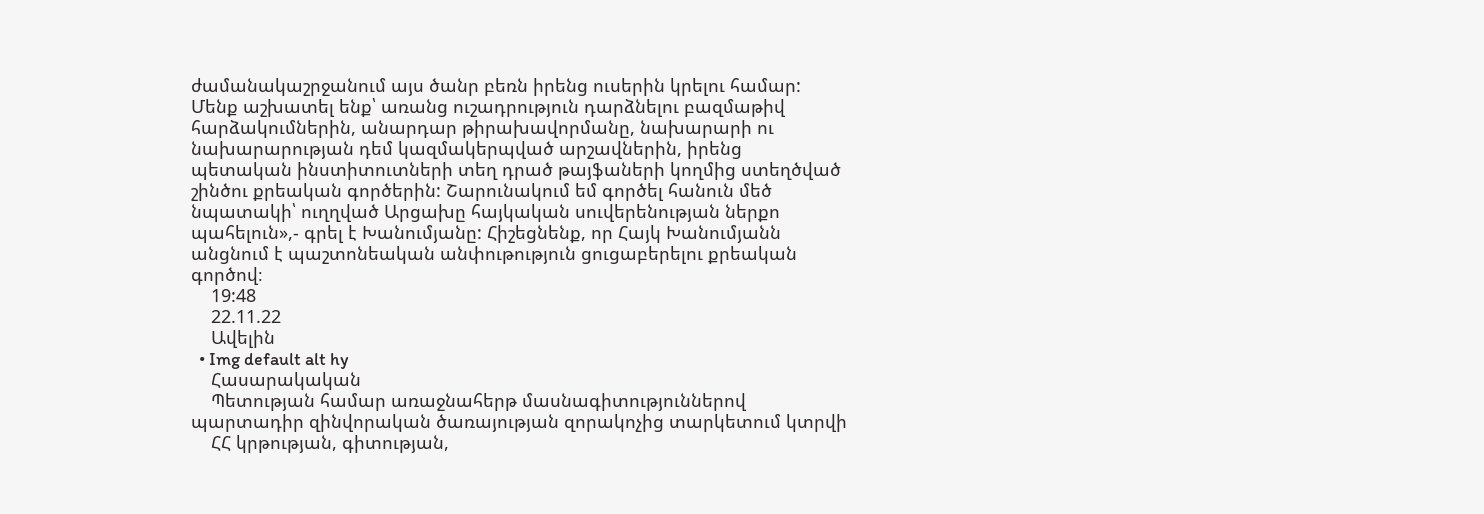ժամանակաշրջանում այս ծանր բեռն իրենց ուսերին կրելու համար: Մենք աշխատել ենք՝ առանց ուշադրություն դարձնելու բազմաթիվ հարձակումներին, անարդար թիրախավորմանը, նախարարի ու նախարարության դեմ կազմակերպված արշավներին, իրենց պետական ինստիտուտների տեղ դրած թայֆաների կողմից ստեղծված շինծու քրեական գործերին: Շարունակում եմ գործել հանուն մեծ նպատակի՝ ուղղված Արցախը հայկական սուվերենության ներքո պահելուն»,- գրել է Խանումյանը: Հիշեցնենք, որ Հայկ Խանումյանն անցնում է պաշտոնեական անփութություն ցուցաբերելու քրեական գործով։
    19:48
    22.11.22
    Ավելին
  • Img default alt hy
    Հասարակական
    Պետության համար առաջնահերթ մասնագիտություններով պարտադիր զինվորական ծառայության զորակոչից տարկետում կտրվի
    ՀՀ կրթության, գիտության,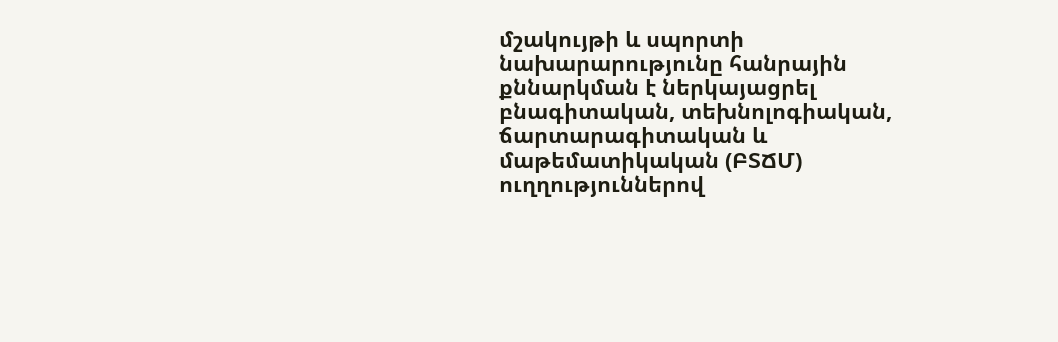մշակույթի և սպորտի նախարարությունը հանրային քննարկման է ներկայացրել բնագիտական, տեխնոլոգիական, ճարտարագիտական և մաթեմատիկական (ԲՏՃՄ) ուղղություններով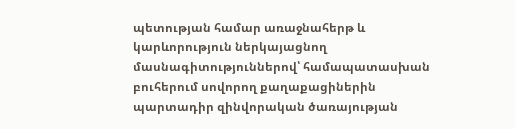պետության համար առաջնահերթ և կարևորություն ներկայացնող մասնագիտություններով՝ համապատասխան բուհերում սովորող քաղաքացիներին պարտադիր զինվորական ծառայության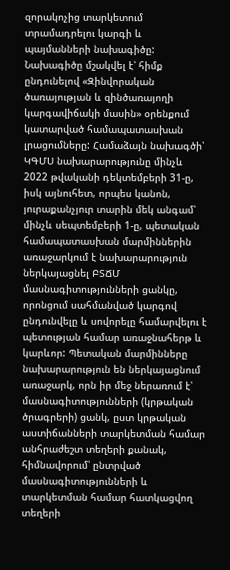զորակոչից տարկետում տրամադրելու կարգի և պայմանների նախագիծը: Նախագիծը մշակվել է՝ հիմք ընդունելով «Զինվորական ծառայության և զինծառայողի կարգավիճակի մասին» օրենքում կատարված համապատասխան լրացումները: Համաձայն նախագծի՝ ԿԳՄՍ նախարարությունը մինչև 2022 թվականի դեկտեմբերի 31-ը, իսկ այնուհետ, որպես կանոն, յուրաքանչյուր տարին մեկ անգամ՝ մինչև սեպտեմբերի 1-ը, պետական համապատասխան մարմիններին առաջարկում է նախարարություն ներկայացնել ԲՏՃՄ մասնագիտությունների ցանկը, որոնցում սահմանված կարգով ընդունվելը և սովորելը համարվելու է պետության համար առաջնահերթ և կարևոր: Պետական մարմինները նախարարություն են ներկայացնում առաջարկ, որն իր մեջ ներառում է՝ մասնագիտությունների (կրթական ծրագրերի) ցանկ, ըստ կրթական աստիճանների տարկետման համար անհրաժեշտ տեղերի քանակ, հիմնավորում՝ ընտրված մասնագիտությունների և տարկետման համար հատկացվող տեղերի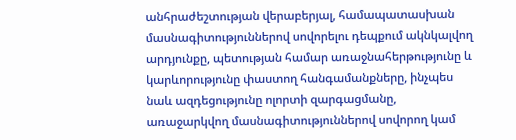անհրաժեշտության վերաբերյալ, համապատասխան մասնագիտություններով սովորելու դեպքում ակնկալվող արդյունքը, պետության համար առաջնահերթությունը և կարևորությունը փաստող հանգամանքները, ինչպես նաև ազդեցությունը ոլորտի զարգացմանը, առաջարկվող մասնագիտություններով սովորող կամ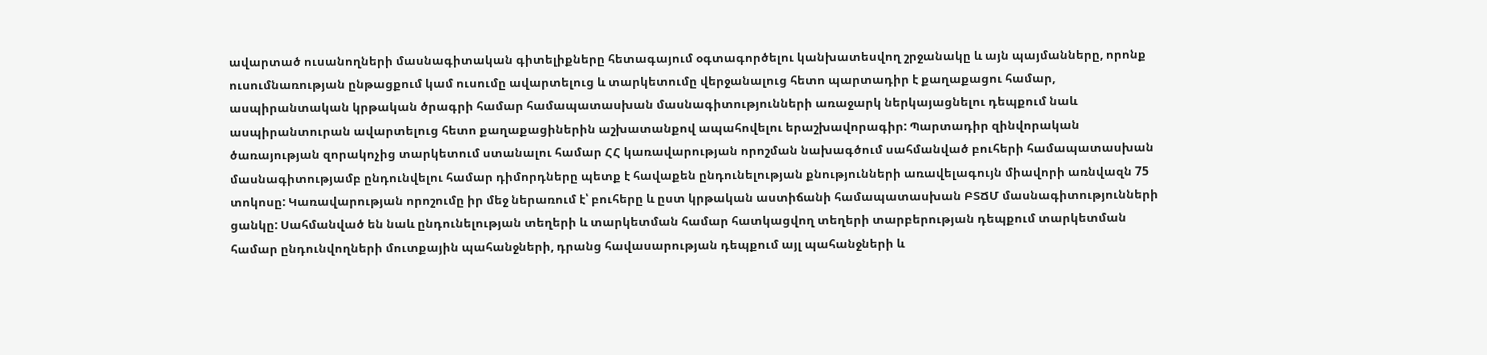ավարտած ուսանողների մասնագիտական գիտելիքները հետագայում օգտագործելու կանխատեսվող շրջանակը և այն պայմանները, որոնք ուսումնառության ընթացքում կամ ուսումը ավարտելուց և տարկետումը վերջանալուց հետո պարտադիր է քաղաքացու համար, ասպիրանտական կրթական ծրագրի համար համապատասխան մասնագիտությունների առաջարկ ներկայացնելու դեպքում նաև ասպիրանտուրան ավարտելուց հետո քաղաքացիներին աշխատանքով ապահովելու երաշխավորագիր: Պարտադիր զինվորական ծառայության զորակոչից տարկետում ստանալու համար ՀՀ կառավարության որոշման նախագծում սահմանված բուհերի համապատասխան մասնագիտությամբ ընդունվելու համար դիմորդները պետք է հավաքեն ընդունելության քնությունների առավելագույն միավորի առնվազն 75 տոկոսը: Կառավարության որոշումը իր մեջ ներառում է՝ բուհերը և ըստ կրթական աստիճանի համապատասխան ԲՏՃՄ մասնագիտությունների ցանկը: Սահմանված են նաև ընդունելության տեղերի և տարկետման համար հատկացվող տեղերի տարբերության դեպքում տարկետման համար ընդունվողների մուտքային պահանջների, դրանց հավասարության դեպքում այլ պահանջների և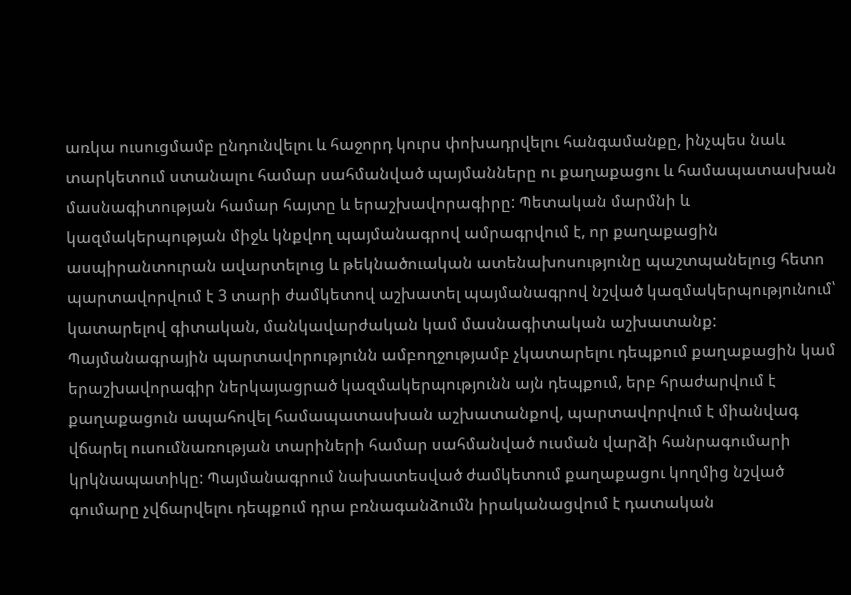առկա ուսուցմամբ ընդունվելու և հաջորդ կուրս փոխադրվելու հանգամանքը, ինչպես նաև տարկետում ստանալու համար սահմանված պայմանները ու քաղաքացու և համապատասխան մասնագիտության համար հայտը և երաշխավորագիրը: Պետական մարմնի և կազմակերպության միջև կնքվող պայմանագրով ամրագրվում է, որ քաղաքացին ասպիրանտուրան ավարտելուց և թեկնածուական ատենախոսությունը պաշտպանելուց հետո պարտավորվում է 3 տարի ժամկետով աշխատել պայմանագրով նշված կազմակերպությունում՝ կատարելով գիտական, մանկավարժական կամ մասնագիտական աշխատանք: Պայմանագրային պարտավորությունն ամբողջությամբ չկատարելու դեպքում քաղաքացին կամ երաշխավորագիր ներկայացրած կազմակերպությունն այն դեպքում, երբ հրաժարվում է քաղաքացուն ապահովել համապատասխան աշխատանքով, պարտավորվում է միանվագ վճարել ուսումնառության տարիների համար սահմանված ուսման վարձի հանրագումարի կրկնապատիկը: Պայմանագրում նախատեսված ժամկետում քաղաքացու կողմից նշված գումարը չվճարվելու դեպքում դրա բռնագանձումն իրականացվում է դատական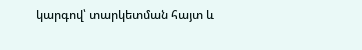կարգով՝ տարկետման հայտ և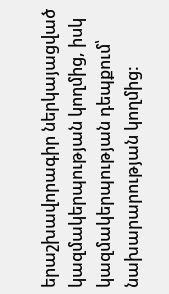երաշխավորագիր ներկայացված կազմակերպության կողմից, իսկ կազմակերպության դեպքում՝ նախարարության կողմից: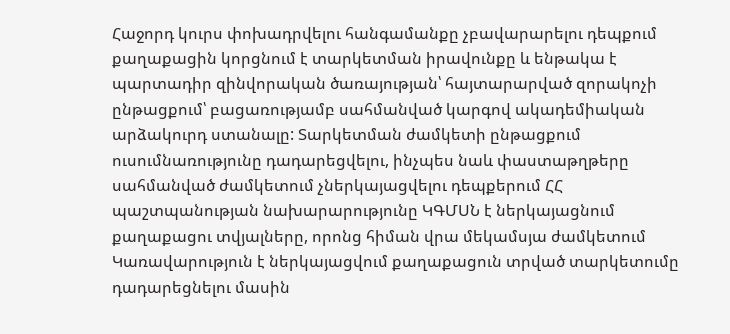Հաջորդ կուրս փոխադրվելու հանգամանքը չբավարարելու դեպքում քաղաքացին կորցնում է տարկետման իրավունքը և ենթակա է պարտադիր զինվորական ծառայության՝ հայտարարված զորակոչի ընթացքում՝ բացառությամբ սահմանված կարգով ակադեմիական արձակուրդ ստանալը: Տարկետման ժամկետի ընթացքում ուսումնառությունը դադարեցվելու, ինչպես նաև փաստաթղթերը սահմանված ժամկետում չներկայացվելու դեպքերում ՀՀ պաշտպանության նախարարությունը ԿԳՄՍՆ է ներկայացնում քաղաքացու տվյալները, որոնց հիման վրա մեկամսյա ժամկետում Կառավարություն է ներկայացվում քաղաքացուն տրված տարկետումը դադարեցնելու մասին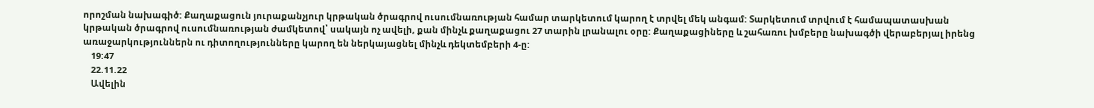որոշման նախագիծ: Քաղաքացուն յուրաքանչյուր կրթական ծրագրով ուսումնառության համար տարկետում կարող է տրվել մեկ անգամ: Տարկետում տրվում է համապատասխան կրթական ծրագրով ուսումնառության ժամկետով՝ սակայն ոչ ավելի, քան մինչև քաղաքացու 27 տարին լրանալու օրը: Քաղաքացիները և շահառու խմբերը նախագծի վերաբերյալ իրենց առաջարկություններն ու դիտողությունները կարող են ներկայացնել մինչև դեկտեմբերի 4-ը:
    19:47
    22.11.22
    Ավելին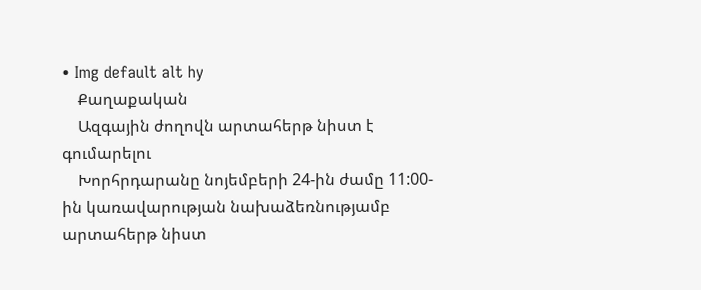• Img default alt hy
    Քաղաքական
    Ազգային ժողովն արտահերթ նիստ է գումարելու
    Խորհրդարանը նոյեմբերի 24-ին ժամը 11:00-ին կառավարության նախաձեռնությամբ արտահերթ նիստ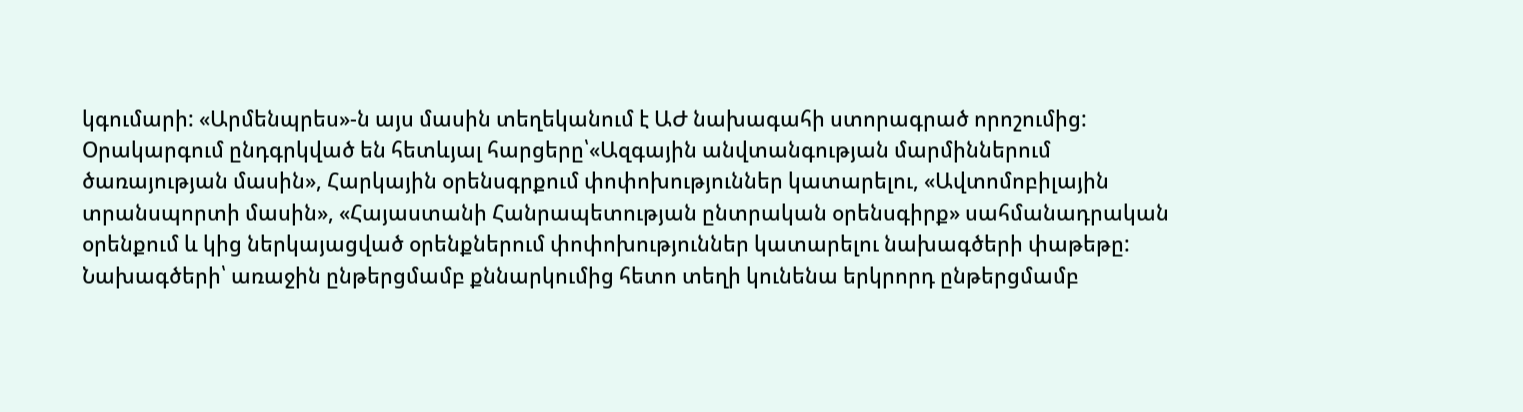կգումարի: «Արմենպրես»-ն այս մասին տեղեկանում է ԱԺ նախագահի ստորագրած որոշումից: Օրակարգում ընդգրկված են հետևյալ հարցերը՝«Ազգային անվտանգության մարմիններում ծառայության մասին», Հարկային օրենսգրքում փոփոխություններ կատարելու, «Ավտոմոբիլային տրանսպորտի մասին», «Հայաստանի Հանրապետության ընտրական օրենսգիրք» սահմանադրական օրենքում և կից ներկայացված օրենքներում փոփոխություններ կատարելու նախագծերի փաթեթը: Նախագծերի՝ առաջին ընթերցմամբ քննարկումից հետո տեղի կունենա երկրորդ ընթերցմամբ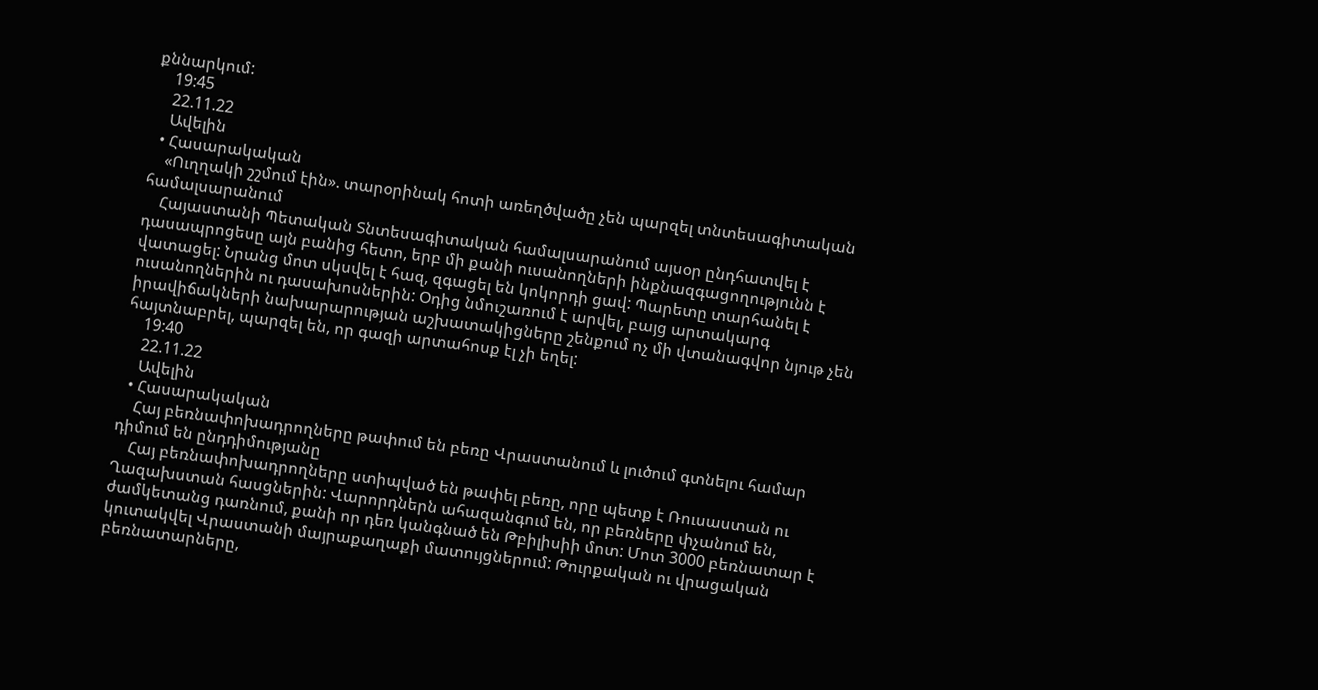քննարկում:
    19:45
    22.11.22
    Ավելին
  • Հասարակական
    «Ուղղակի շշմում էին». տարօրինակ հոտի առեղծվածը չեն պարզել տնտեսագիտական համալսարանում
    Հայաստանի Պետական Տնտեսագիտական համալսարանում այսօր ընդհատվել է դասապրոցեսը այն բանից հետո, երբ մի քանի ուսանողների ինքնազգացողությունն է վատացել: Նրանց մոտ սկսվել է հազ, զգացել են կոկորդի ցավ: Պարետը տարհանել է ուսանողներին ու դասախոսներին: Օդից նմուշառում է արվել, բայց արտակարգ իրավիճակների նախարարության աշխատակիցները շենքում ոչ մի վտանագվոր նյութ չեն հայտնաբրել, պարզել են, որ գազի արտահոսք էլ չի եղել:
    19:40
    22.11.22
    Ավելին
  • Հասարակական
    Հայ բեռնափոխադրողները թափում են բեռը Վրաստանում և լուծում գտնելու համար դիմում են ընդդիմությանը
    Հայ բեռնափոխադրողները ստիպված են թափել բեռը, որը պետք է Ռուսաստան ու Ղազախստան հասցներին: Վարորդներն ահազանգում են, որ բեռները փչանում են, ժամկետանց դառնում, քանի որ դեռ կանգնած են Թբիլիսիի մոտ: Մոտ 3000 բեռնատար է կուտակվել Վրաստանի մայրաքաղաքի մատույցներում: Թուրքական ու վրացական բեռնատարները,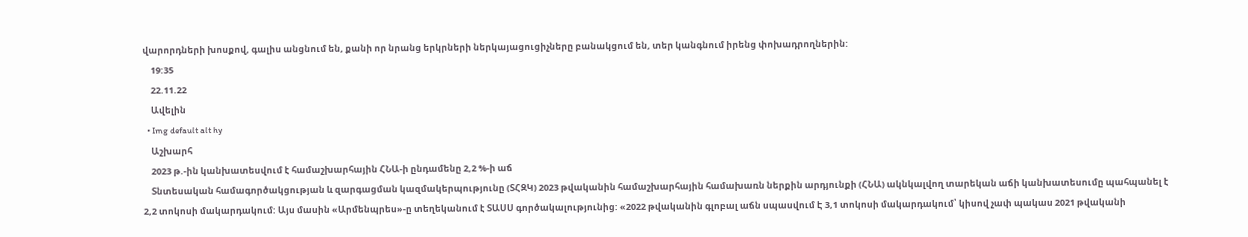վարորդների խոսքով, գալիս անցնում են, քանի որ նրանց երկրների ներկայացուցիչները բանակցում են, տեր կանգնում իրենց փոխադրողներին:
    19:35
    22.11.22
    Ավելին
  • Img default alt hy
    Աշխարհ
    2023 թ.-ին կանխատեսվում է համաշխարհային ՀՆԱ-ի ընդամենը 2,2 %-ի աճ
    Տնտեսական համագործակցության և զարգացման կազմակերպությունը (ՏՀԶԿ) 2023 թվականին համաշխարհային համախառն ներքին արդյունքի (ՀՆԱ) ակնկալվող տարեկան աճի կանխատեսումը պահպանել է 2,2 տոկոսի մակարդակում: Այս մասին «Արմենպրես»-ը տեղեկանում է ՏԱՍՍ գործակալությունից: «2022 թվականին գլոբալ աճն սպասվում Է 3,1 տոկոսի մակարդակում՝ կիսով չափ պակաս 2021 թվականի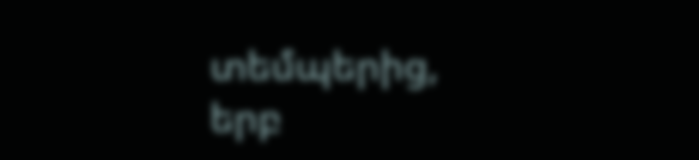տեմպերից, երբ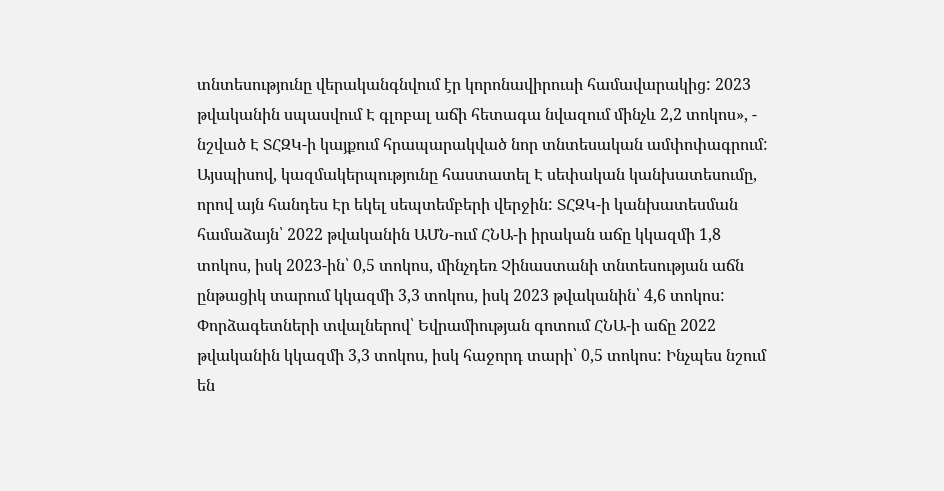տնտեսությունը վերականգնվում էր կորոնավիրուսի համավարակից: 2023 թվականին սպասվում Է գլոբալ աճի հետագա նվազում մինչև 2,2 տոկոս», - նշված Է ՏՀԶԿ-ի կայքում հրապարակված նոր տնտեսական ամփոփագրում: Այսպիսով, կազմակերպությունը հաստատել Է սեփական կանխատեսումը, որով այն հանդես Էր եկել սեպտեմբերի վերջին: ՏՀԶԿ-ի կանխատեսման համաձայն՝ 2022 թվականին ԱՄՆ-ում ՀՆԱ-ի իրական աճը կկազմի 1,8 տոկոս, իսկ 2023-ին՝ 0,5 տոկոս, մինչդեռ Չինաստանի տնտեսության աճն ընթացիկ տարում կկազմի 3,3 տոկոս, իսկ 2023 թվականին՝ 4,6 տոկոս: Փորձագետների տվալներով՝ Եվրամիության գոտում ՀՆԱ-ի աճը 2022 թվականին կկազմի 3,3 տոկոս, իսկ հաջորդ տարի՝ 0,5 տոկոս: Ինչպես նշում են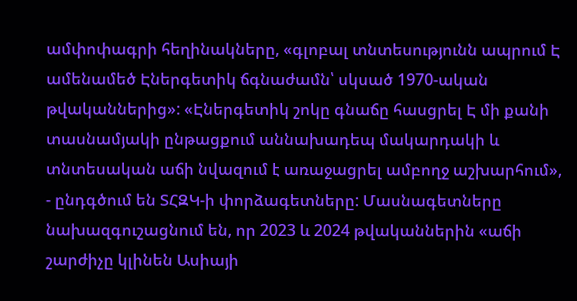ամփոփագրի հեղինակները, «գլոբալ տնտեսությունն ապրում Է ամենամեծ Էներգետիկ ճգնաժամն՝ սկսած 1970-ական թվականներից»: «Էներգետիկ շոկը գնաճը հասցրել Է մի քանի տասնամյակի ընթացքում աննախադեպ մակարդակի և տնտեսական աճի նվազում է առաջացրել ամբողջ աշխարհում», - ընդգծում են ՏՀԶԿ-ի փորձագետները: Մասնագետները նախազգուշացնում են, որ 2023 և 2024 թվականներին «աճի շարժիչը կլինեն Ասիայի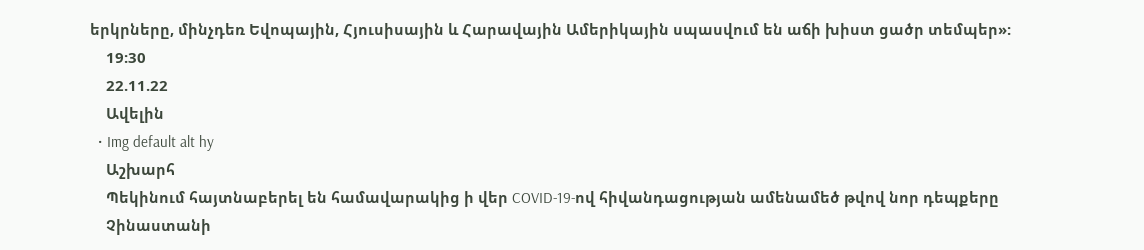երկրները, մինչդեռ Եվոպային, Հյուսիսային և Հարավային Ամերիկային սպասվում են աճի խիստ ցածր տեմպեր»:
    19:30
    22.11.22
    Ավելին
  • Img default alt hy
    Աշխարհ
    Պեկինում հայտնաբերել են համավարակից ի վեր COVID-19-ով հիվանդացության ամենամեծ թվով նոր դեպքերը
    Չինաստանի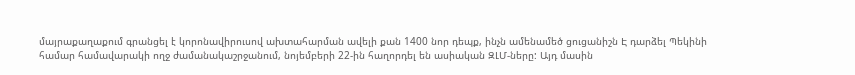մայրաքաղաքում գրանցել է կորոնավիրուսով ախտահարման ավելի քան 1400 նոր դեպք, ինչն ամենամեծ ցուցանիշն Է դարձել Պեկինի համար համավարակի ողջ ժամանակաշրջանում, նոյեմբերի 22-ին հաղորդել են ասիական ԶԼՄ-ները: Այդ մասին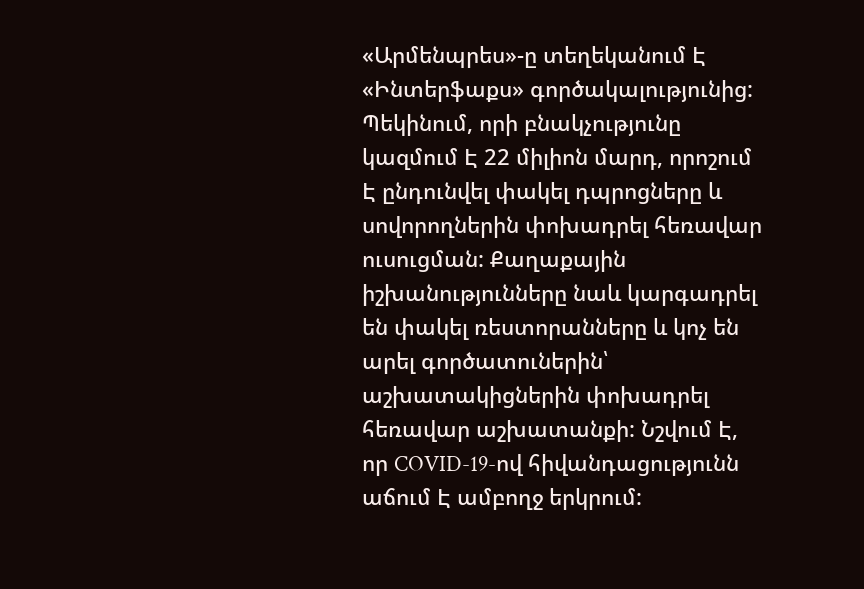«Արմենպրես»-ը տեղեկանում Է «Ինտերֆաքս» գործակալությունից: Պեկինում, որի բնակչությունը կազմում Է 22 միլիոն մարդ, որոշում Է ընդունվել փակել դպրոցները և սովորողներին փոխադրել հեռավար ուսուցման: Քաղաքային իշխանությունները նաև կարգադրել են փակել ռեստորանները և կոչ են արել գործատուներին՝ աշխատակիցներին փոխադրել հեռավար աշխատանքի: Նշվում Է, որ COVID-19-ով հիվանդացությունն աճում Է ամբողջ երկրում: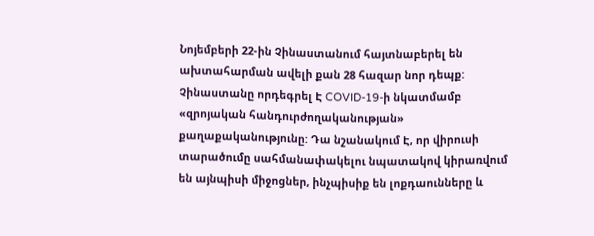Նոյեմբերի 22-ին Չինաստանում հայտնաբերել են ախտահարման ավելի քան 28 հազար նոր դեպք: Չինաստանը որդեգրել Է COVID-19-ի նկատմամբ «զրոյական հանդուրժողականության» քաղաքականությունը: Դա նշանակում Է, որ վիրուսի տարածումը սահմանափակելու նպատակով կիրառվում են այնպիսի միջոցներ, ինչպիսիք են լոքդաունները և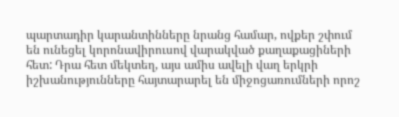պարտադիր կարանտինները նրանց համար, ովքեր շփում են ունեցել կորոնավիրուսով վարակված քաղաքացիների հետ: Դրա հետ մեկտեղ, այս ամիս ավելի վաղ երկրի իշխանությունները հայտարարել են միջոցառումների որոշ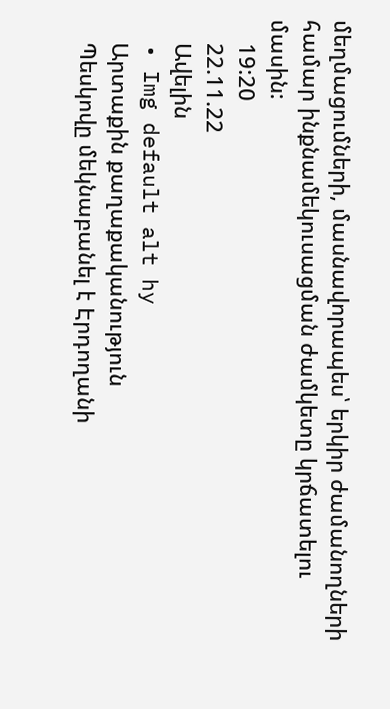մեղմացումների, մասնավորապես՝ երկիր ժամանողների համար ինքնամեկուսացման ժամկետը կրճատելու մասին:
    19:20
    22.11.22
    Ավելին
  • Img default alt hy
    Արտաքին քաղաքականություն
    Պեսկովը մեկնաբանել է Էրդողանի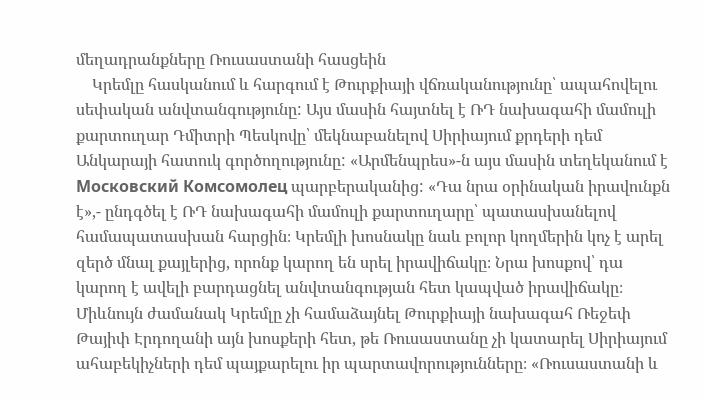մեղադրանքները Ռուսաստանի հասցեին
    Կրեմլը հասկանում և հարգում է Թուրքիայի վճռականությունը՝ ապահովելու սեփական անվտանգությունը: Այս մասին հայտնել է ՌԴ նախագահի մամուլի քարտուղար Դմիտրի Պեսկովը՝ մեկնաբանելով Սիրիայում քրդերի դեմ Անկարայի հատուկ գործողությունը: «Արմենպրես»-ն այս մասին տեղեկանում է Московский Комсомолец պարբերականից: «Դա նրա օրինական իրավունքն է»,- ընդգծել է ՌԴ նախագահի մամուլի քարտուղարը՝ պատասխանելով համապատասխան հարցին։ Կրեմլի խոսնակը նաև բոլոր կողմերին կոչ է արել զերծ մնալ քայլերից, որոնք կարող են սրել իրավիճակը։ Նրա խոսքով՝ դա կարող է ավելի բարդացնել անվտանգության հետ կապված իրավիճակը։ Միևնույն ժամանակ Կրեմլը չի համաձայնել Թուրքիայի նախագահ Ռեջեփ Թայիփ Էրդողանի այն խոսքերի հետ, թե Ռուսաստանը չի կատարել Սիրիայում ահաբեկիչների դեմ պայքարելու իր պարտավորությունները։ «Ռուսաստանի և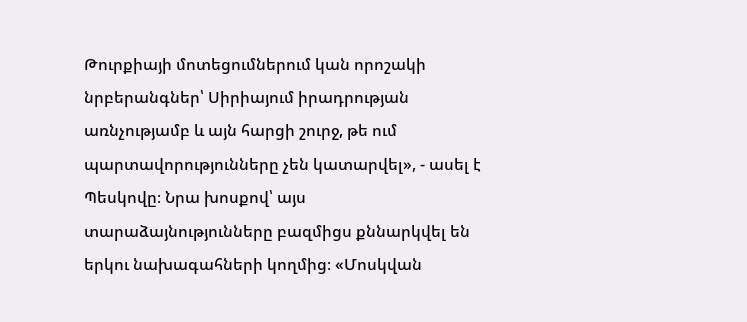Թուրքիայի մոտեցումներում կան որոշակի նրբերանգներ՝ Սիրիայում իրադրության առնչությամբ և այն հարցի շուրջ, թե ում պարտավորությունները չեն կատարվել», - ասել է Պեսկովը։ Նրա խոսքով՝ այս տարաձայնությունները բազմիցս քննարկվել են երկու նախագահների կողմից։ «Մոսկվան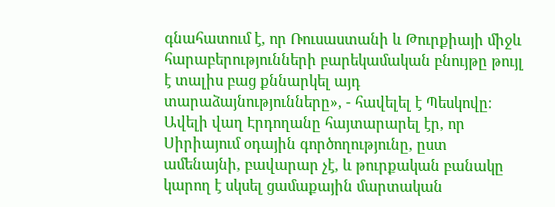գնահատում է, որ Ռուսաստանի և Թուրքիայի միջև հարաբերությունների բարեկամական բնույթը թույլ է տալիս բաց քննարկել այդ տարաձայնությունները», - հավելել է Պեսկովը։ Ավելի վաղ Էրդողանը հայտարարել էր, որ Սիրիայում օդային գործողությունը, ըստ ամենայնի, բավարար չէ, և թուրքական բանակը կարող է սկսել ցամաքային մարտական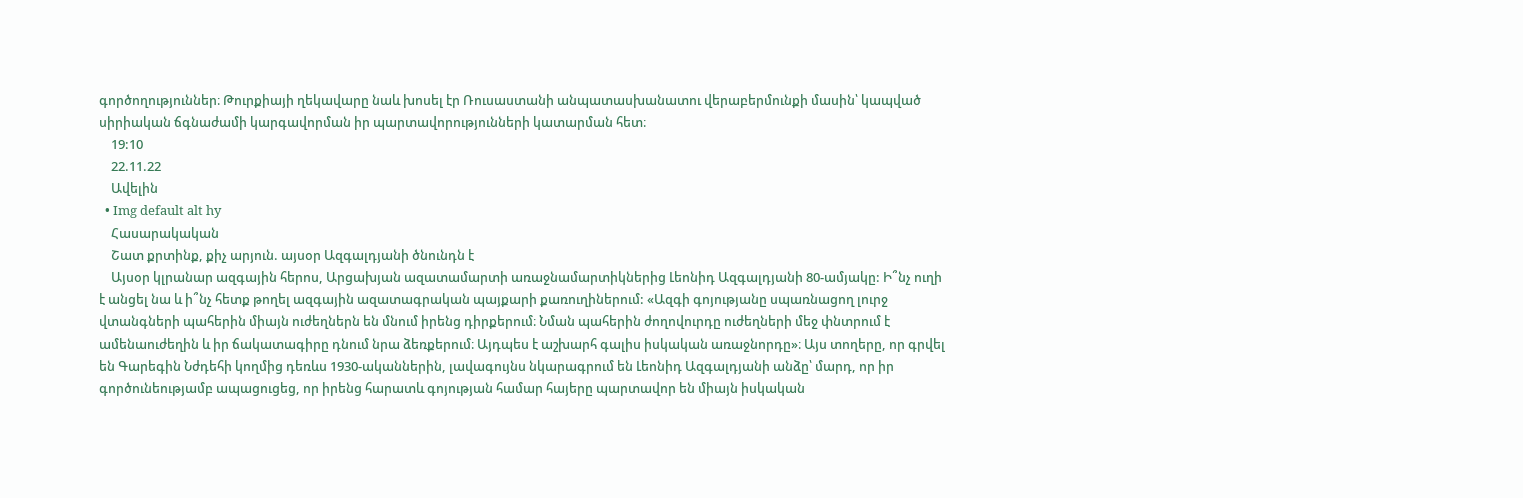գործողություններ։ Թուրքիայի ղեկավարը նաև խոսել էր Ռուսաստանի անպատասխանատու վերաբերմունքի մասին՝ կապված սիրիական ճգնաժամի կարգավորման իր պարտավորությունների կատարման հետ։
    19:10
    22.11.22
    Ավելին
  • Img default alt hy
    Հասարակական
    Շատ քրտինք, քիչ արյուն. այսօր Ազգալդյանի ծնունդն է
    Այսօր կլրանար ազգային հերոս, Արցախյան ազատամարտի առաջնամարտիկներից Լեոնիդ Ազգալդյանի 80-ամյակը: Ի՞նչ ուղի է անցել նա և ի՞նչ հետք թողել ազգային ազատագրական պայքարի քառուղիներում: «Ազգի գոյությանը սպառնացող լուրջ վտանգների պահերին միայն ուժեղներն են մնում իրենց դիրքերում։ Նման պահերին ժողովուրդը ուժեղների մեջ փնտրում է ամենաուժեղին և իր ճակատագիրը դնում նրա ձեռքերում։ Այդպես է աշխարհ գալիս իսկական առաջնորդը»։ Այս տողերը, որ գրվել են Գարեգին Նժդեհի կողմից դեռևս 1930-ականներին, լավագույնս նկարագրում են Լեոնիդ Ազգալդյանի անձը՝ մարդ, որ իր գործունեությամբ ապացուցեց, որ իրենց հարատև գոյության համար հայերը պարտավոր են միայն իսկական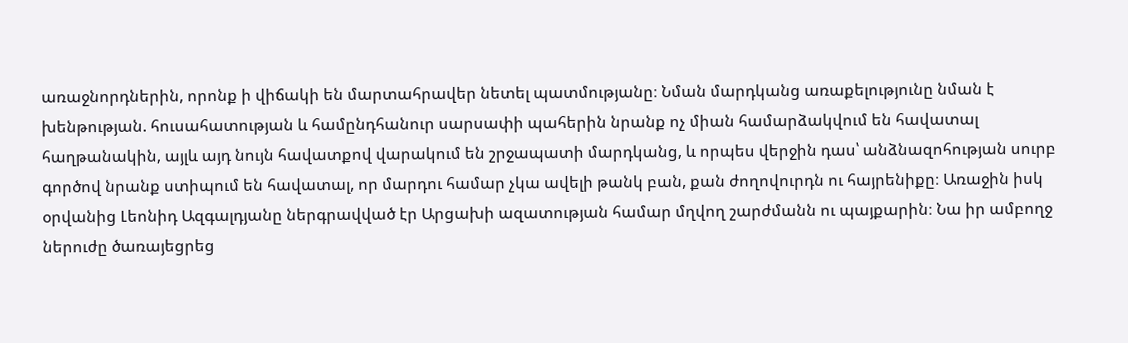առաջնորդներին, որոնք ի վիճակի են մարտահրավեր նետել պատմությանը։ Նման մարդկանց առաքելությունը նման է խենթության. հուսահատության և համընդհանուր սարսափի պահերին նրանք ոչ միան համարձակվում են հավատալ հաղթանակին, այլև այդ նույն հավատքով վարակում են շրջապատի մարդկանց, և որպես վերջին դաս՝ անձնազոհության սուրբ գործով նրանք ստիպում են հավատալ, որ մարդու համար չկա ավելի թանկ բան, քան ժողովուրդն ու հայրենիքը։ Առաջին իսկ օրվանից Լեոնիդ Ազգալդյանը ներգրավված էր Արցախի ազատության համար մղվող շարժմանն ու պայքարին։ Նա իր ամբողջ ներուժը ծառայեցրեց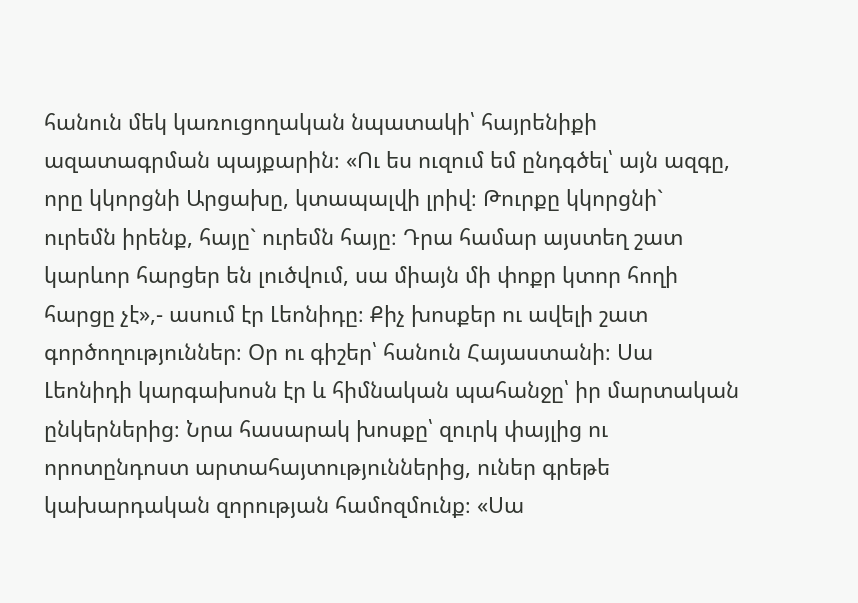հանուն մեկ կառուցողական նպատակի՝ հայրենիքի ազատագրման պայքարին։ «Ու ես ուզում եմ ընդգծել՝ այն ազգը, որը կկորցնի Արցախը, կտապալվի լրիվ։ Թուրքը կկորցնի` ուրեմն իրենք, հայը` ուրեմն հայը։ Դրա համար այստեղ շատ կարևոր հարցեր են լուծվում, սա միայն մի փոքր կտոր հողի հարցը չէ»,- ասում էր Լեոնիդը։ Քիչ խոսքեր ու ավելի շատ գործողություններ։ Օր ու գիշեր՝ հանուն Հայաստանի։ Սա Լեոնիդի կարգախոսն էր և հիմնական պահանջը՝ իր մարտական ընկերներից։ Նրա հասարակ խոսքը՝ զուրկ փայլից ու որոտընդոստ արտահայտություններից, ուներ գրեթե կախարդական զորության համոզմունք։ «Սա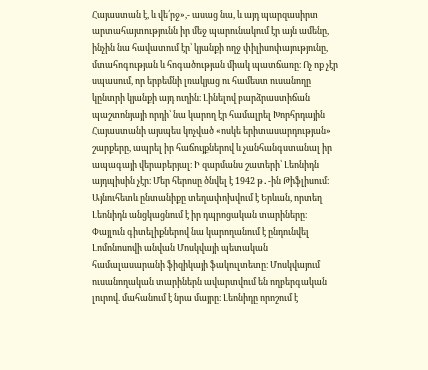Հայաստան է, և վե՛րջ»,- ասաց նա, և այդ պարզասիրտ արտահայտությունն իր մեջ պարունակում էր այն ամենը, ինչին նա հավատում էր՝ կյանքի ողջ փիլիսոփայությունը, մտահոգության և հոգածության միակ պատճառը։ Ոչ ոք չէր սպասում, որ երբեմնի լռակյաց ու համեստ ուսանողը կընտրի կյանքի այդ ուղին։ Լինելով բարձրաստիճան պաշտոնյայի որդի՝ նա կարող էր համալրել Խորհրդային Հայաստանի այսպես կոչված «ոսկե երիտասարդության» շարքերը, ապրել իր հաճույքներով և չանհանգստանալ իր ապագայի վերաբերյալ։ Ի զարմանս շատերի՝ Լեոնիդն այդպիսին չէր։ Մեր հերոսը ծնվել է 1942 թ․-ին Թիֆլիսում։ Այնուհետև ընտանիքը տեղափոխվում է Երևան, որտեղ Լեոնիդն անցկացնում է իր դպրոցական տարիները։ Փայլուն գիտելիքներով նա կարողանում է ընդունվել Լոմոնոսովի անվան Մոսկվայի պետական համալասարանի ֆիզիկայի ֆակուլտետը։ Մոսկվայում ուսանողական տարիներն ավարտվում են ողբերգական լուրով. մահանում է նրա մայրը։ Լեոնիդը որոշում է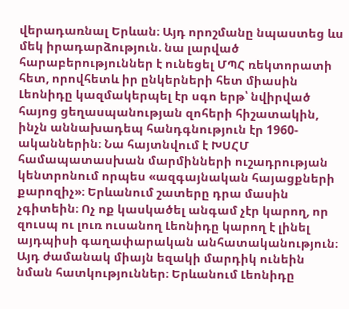վերադառնալ Երևան։ Այդ որոշմանը նպաստեց ևս մեկ իրադարձություն. նա լարված հարաբերություններ է ունեցել ՄՊՀ ռեկտորատի հետ, որովհետև իր ընկերների հետ միասին Լեոնիդը կազմակերպել էր սգո երթ՝ նվիրված հայոց ցեղասպանության զոհերի հիշատակին, ինչն աննախադեպ հանդգնություն էր 1960-ականներին։ Նա հայտնվում է ԽՍՀՄ համապատասխան մարմինների ուշադրության կենտրոնում որպես «ազգայնական հայացքների քարոզիչ»։ Երևանում շատերը դրա մասին չգիտեին։ Ոչ ոք կասկածել անգամ չէր կարող, որ զուսպ ու լուռ ուսանող Լեոնիդը կարող է լինել այդպիսի գաղափարական անհատականություն։ Այդ ժամանակ միայն եզակի մարդիկ ունեին նման հատկություններ։ Երևանում Լեոնիդը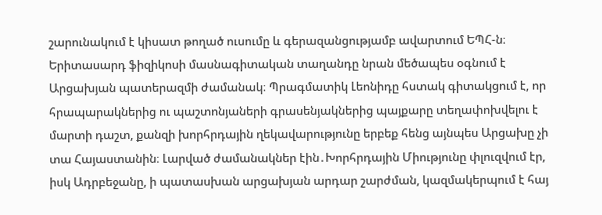շարունակում է կիսատ թողած ուսումը և գերազանցությամբ ավարտում ԵՊՀ-ն։ Երիտասարդ ֆիզիկոսի մասնագիտական տաղանդը նրան մեծապես օգնում է Արցախյան պատերազմի ժամանակ։ Պրագմատիկ Լեոնիդը հստակ գիտակցում է, որ հրապարակներից ու պաշտոնյաների գրասենյակներից պայքարը տեղափոխվելու է մարտի դաշտ, քանզի խորհրդային ղեկավարությունը երբեք հենց այնպես Արցախը չի տա Հայաստանին։ Լարված ժամանակներ էին․Խորհրդային Միությունը փլուզվում էր, իսկ Ադրբեջանը, ի պատասխան արցախյան արդար շարժման, կազմակերպում է հայ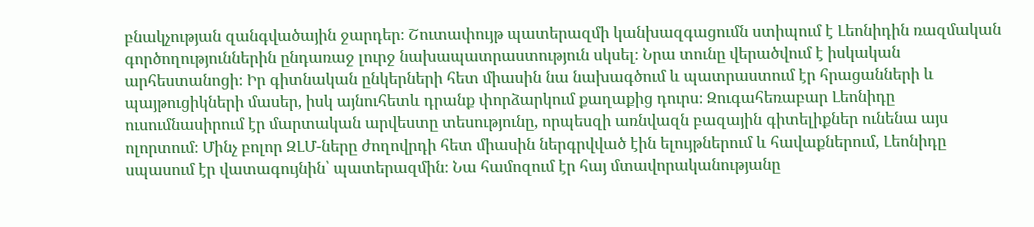բնակչության զանգվածային ջարդեր։ Շուտափույթ պատերազմի կանխազգացումն ստիպում է Լեոնիդին ռազմական գործողություններին ընդառաջ լուրջ նախապատրաստություն սկսել։ Նրա տունը վերածվում է իսկական արհեստանոցի։ Իր գիտնական ընկերների հետ միասին նա նախագծում և պատրաստում էր հրացանների և պայթուցիկների մասեր, իսկ այնուհետև դրանք փորձարկում քաղաքից դուրս։ Զուգահեռաբար Լեոնիդը ուսումնասիրում էր մարտական արվեստը տեսությունը, որպեսզի առնվազն բազային գիտելիքներ ունենա այս ոլորտում։ Մինչ բոլոր ԶԼՄ-ները ժողովրդի հետ միասին ներգրվված էին ելույթներում և հավաքներում, Լեոնիդը սպասում էր վատագույնին՝ պատերազմին։ Նա համոզում էր հայ մտավորականությանը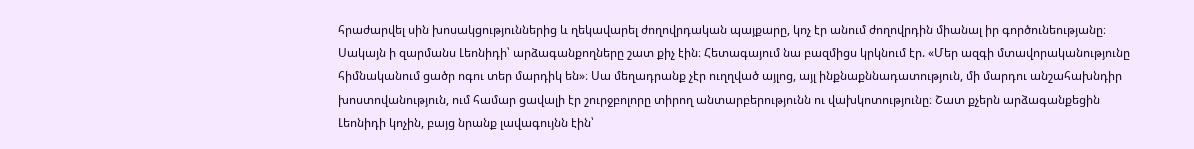հրաժարվել սին խոսակցություններից և ղեկավարել ժողովրդական պայքարը, կոչ էր անում ժողովրդին միանալ իր գործունեությանը։ Սակայն ի զարմանս Լեոնիդի՝ արձագանքողները շատ քիչ էին։ Հետագայում նա բազմիցս կրկնում էր. «Մեր ազգի մտավորականությունը հիմնականում ցածր ոգու տեր մարդիկ են»։ Սա մեղադրանք չէր ուղղված այլոց, այլ ինքնաքննադատություն, մի մարդու անշահախնդիր խոստովանություն, ում համար ցավալի էր շուրջբոլորը տիրող անտարբերությունն ու վախկոտությունը։ Շատ քչերն արձագանքեցին Լեոնիդի կոչին, բայց նրանք լավագույնն էին՝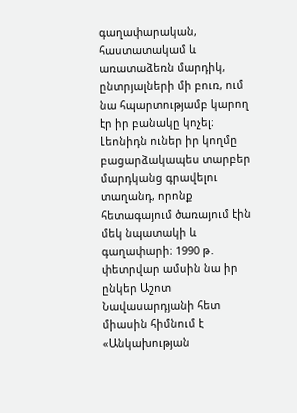գաղափարական, հաստատակամ և առատաձեռն մարդիկ, ընտրյալների մի բուռ, ում նա հպարտությամբ կարող էր իր բանակը կոչել։ Լեոնիդն ուներ իր կողմը բացարձակապես տարբեր մարդկանց գրավելու տաղանդ, որոնք հետագայում ծառայում էին մեկ նպատակի և գաղափարի։ 1990 թ․ փետրվար ամսին նա իր ընկեր Աշոտ Նավասարդյանի հետ միասին հիմնում է «Անկախության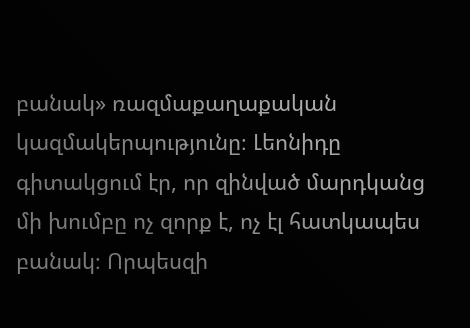բանակ» ռազմաքաղաքական կազմակերպությունը։ Լեոնիդը գիտակցում էր, որ զինված մարդկանց մի խումբը ոչ զորք է, ոչ էլ հատկապես բանակ։ Որպեսզի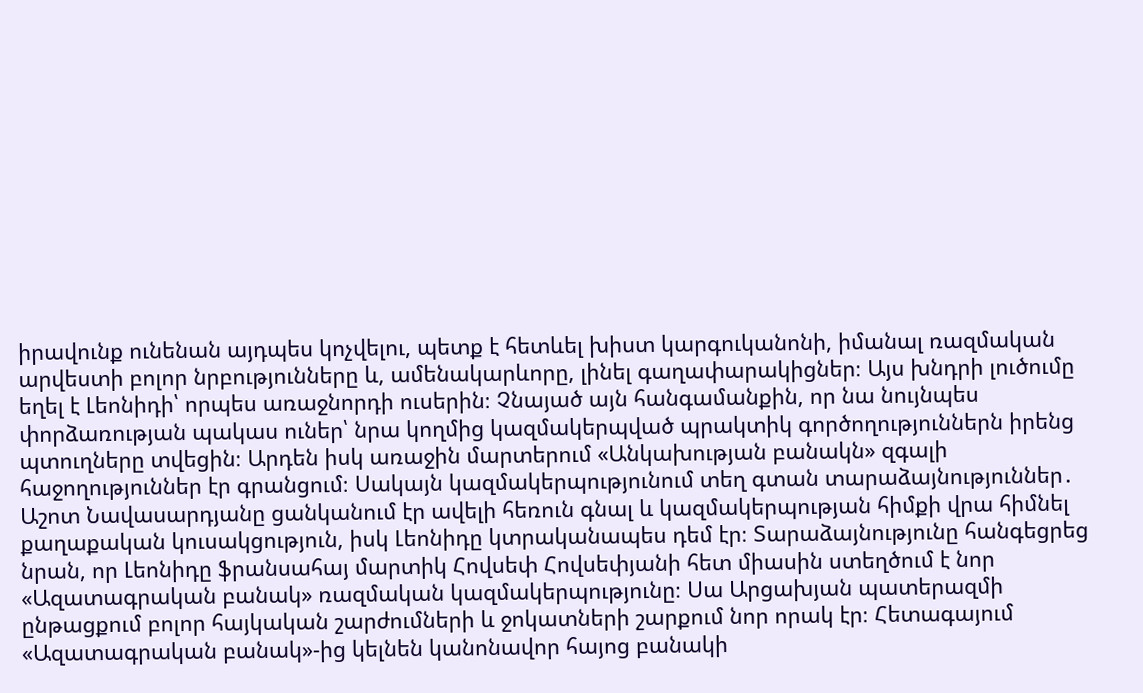իրավունք ունենան այդպես կոչվելու, պետք է հետևել խիստ կարգուկանոնի, իմանալ ռազմական արվեստի բոլոր նրբությունները և, ամենակարևորը, լինել գաղափարակիցներ։ Այս խնդրի լուծումը եղել է Լեոնիդի՝ որպես առաջնորդի ուսերին։ Չնայած այն հանգամանքին, որ նա նույնպես փորձառության պակաս ուներ՝ նրա կողմից կազմակերպված պրակտիկ գործողություններն իրենց պտուղները տվեցին։ Արդեն իսկ առաջին մարտերում «Անկախության բանակն» զգալի հաջողություններ էր գրանցում։ Սակայն կազմակերպությունում տեղ գտան տարաձայնություններ․ Աշոտ Նավասարդյանը ցանկանում էր ավելի հեռուն գնալ և կազմակերպության հիմքի վրա հիմնել քաղաքական կուսակցություն, իսկ Լեոնիդը կտրականապես դեմ էր։ Տարաձայնությունը հանգեցրեց նրան, որ Լեոնիդը ֆրանսահայ մարտիկ Հովսեփ Հովսեփյանի հետ միասին ստեղծում է նոր «Ազատագրական բանակ» ռազմական կազմակերպությունը։ Սա Արցախյան պատերազմի ընթացքում բոլոր հայկական շարժումների և ջոկատների շարքում նոր որակ էր։ Հետագայում «Ազատագրական բանակ»-ից կելնեն կանոնավոր հայոց բանակի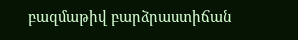բազմաթիվ բարձրաստիճան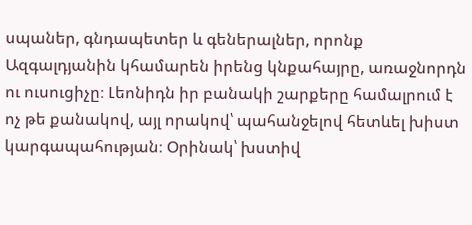սպաներ, գնդապետեր և գեներալներ, որոնք Ազգալդյանին կհամարեն իրենց կնքահայրը, առաջնորդն ու ուսուցիչը։ Լեոնիդն իր բանակի շարքերը համալրում է ոչ թե քանակով, այլ որակով՝ պահանջելով հետևել խիստ կարգապահության։ Օրինակ՝ խստիվ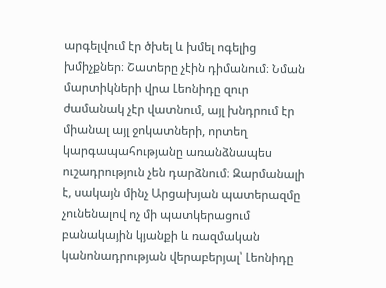արգելվում էր ծխել և խմել ոգելից խմիչքներ։ Շատերը չէին դիմանում։ Նման մարտիկների վրա Լեոնիդը զուր ժամանակ չէր վատնում, այլ խնդրում էր միանալ այլ ջոկատների, որտեղ կարգապահությանը առանձնապես ուշադրություն չեն դարձնում։ Զարմանալի է, սակայն մինչ Արցախյան պատերազմը չունենալով ոչ մի պատկերացում բանակային կյանքի և ռազմական կանոնադրության վերաբերյալ՝ Լեոնիդը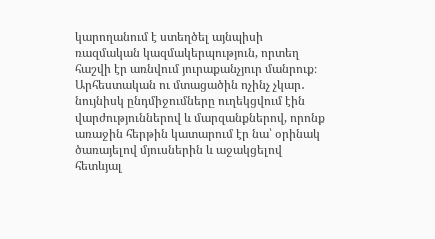կարողանում է ստեղծել այնպիսի ռազմական կազմակերպություն, որտեղ հաշվի էր առնվում յուրաքանչյուր մանրուք։ Արհեստական ու մտացածին ոչինչ չկար․ նույնիսկ ընդմիջումները ուղեկցվում էին վարժություններով և մարզանքներով, որոնք առաջին հերթին կատարում էր նա՝ օրինակ ծառայելով մյուսներին և աջակցելով հետևյալ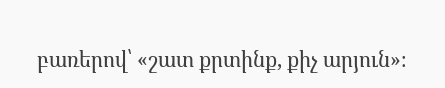բառերով՝ «շատ քրտինք, քիչ արյուն»։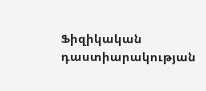Ֆիզիկական դաստիարակության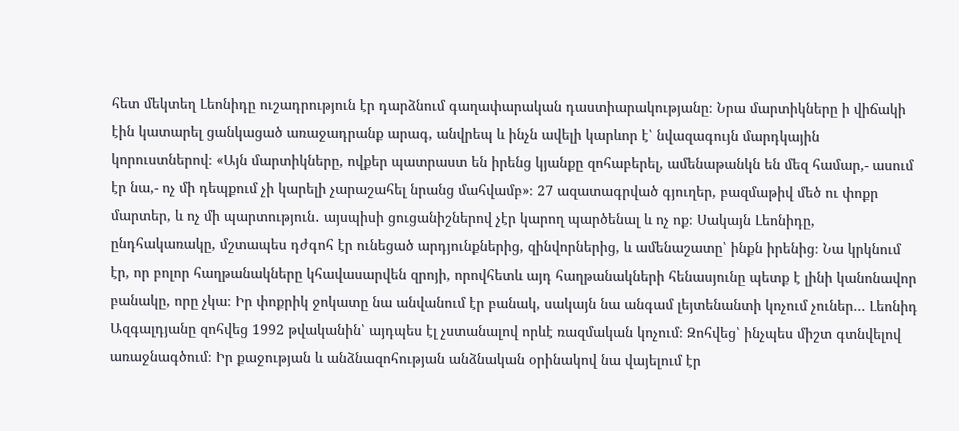հետ մեկտեղ Լեոնիդը ուշադրություն էր դարձնում գաղափարական դաստիարակությանը։ Նրա մարտիկները ի վիճակի էին կատարել ցանկացած առաջադրանք արագ, անվրեպ և ինչն ավելի կարևոր է՝ նվազագույն մարդկային կորուստներով։ «Այն մարտիկները, ովքեր պատրաստ են իրենց կյանքը զոհաբերել, ամենաթանկն են մեզ համար,- ասում էր նա,- ոչ մի դեպքում չի կարելի չարաշահել նրանց մահվամբ»։ 27 ազատագրված գյուղեր, բազմաթիվ մեծ ու փոքր մարտեր, և ոչ մի պարտություն․ այսպիսի ցուցանիշներով չէր կարող պարծենալ և ոչ ոք։ Սակայն Լեոնիդը, ընդհակառակը, մշտապես դժգոհ էր ունեցած արդյունքներից, զինվորներից, և ամենաշատը՝ ինքն իրենից։ Նա կրկնում էր, որ բոլոր հաղթանակները կհավասարվեն զրոյի, որովհետև այդ հաղթանակների հենասյունը պետք է լինի կանոնավոր բանակը, որը չկա։ Իր փոքրիկ ջոկատը նա անվանում էր բանակ, սակայն նա անգամ լեյտենանտի կոչում չուներ… Լեոնիդ Ազգալդյանը զոհվեց 1992 թվականին՝ այդպես էլ չստանալով որևէ ռազմական կոչում։ Զոհվեց՝ ինչպես միշտ գտնվելով առաջնագծում։ Իր քաջության և անձնազոհության անձնական օրինակով նա վայելում էր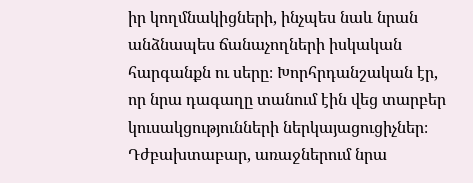իր կողմնակիցների, ինչպես նաև նրան անձնապես ճանաչողների իսկական հարգանքն ու սերը։ Խորհրդանշական էր, որ նրա դագաղը տանում էին վեց տարբեր կուսակցությունների ներկայացուցիչներ։ Դժբախտաբար, առաջներում նրա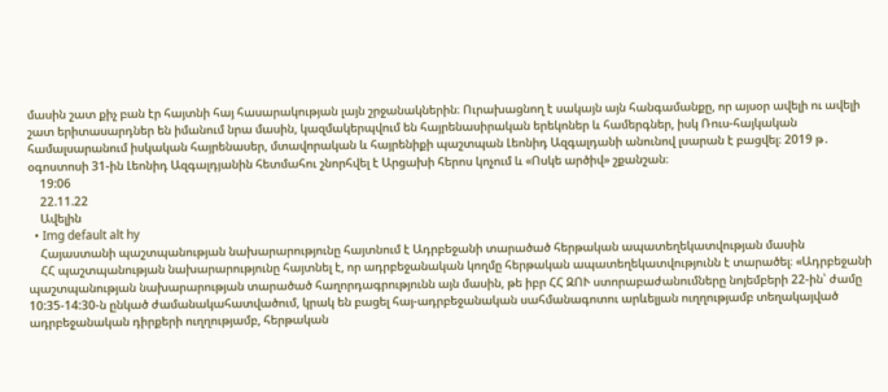մասին շատ քիչ բան էր հայտնի հայ հասարակության լայն շրջանակներին։ Ուրախացնող է սակայն այն հանգամանքը, որ այսօր ավելի ու ավելի շատ երիտասարդներ են իմանում նրա մասին, կազմակերպվում են հայրենասիրական երեկոներ և համերգներ, իսկ Ռուս-հայկական համալսարանում իսկական հայրենասեր, մտավորական և հայրենիքի պաշտպան Լեոնիդ Ազգալդանի անունով լսարան է բացվել։ 2019 թ․ օգոստոսի 31-ին Լեոնիդ Ազգալդյանին հետմահու շնորհվել է Արցախի հերոս կոչում և «Ոսկե արծիվ» շքանշան։
    19:06
    22.11.22
    Ավելին
  • Img default alt hy
    Հայաստանի պաշտպանության նախարարությունը հայտնում է Ադրբեջանի տարածած հերթական ապատեղեկատվության մասին
    ՀՀ պաշտպանության նախարարությունը հայտնել է, որ ադրբեջանական կողմը հերթական ապատեղեկատվությունն է տարածել։ «Ադրբեջանի պաշտպանության նախարարության տարածած հաղորդագրությունն այն մասին, թե իբր ՀՀ ԶՈՒ ստորաբաժանումները նոյեմբերի 22-ին՝ ժամը 10:35-14:30-ն ընկած ժամանակահատվածում, կրակ են բացել հայ-ադրբեջանական սահմանագոտու արևելյան ուղղությամբ տեղակայված ադրբեջանական դիրքերի ուղղությամբ, հերթական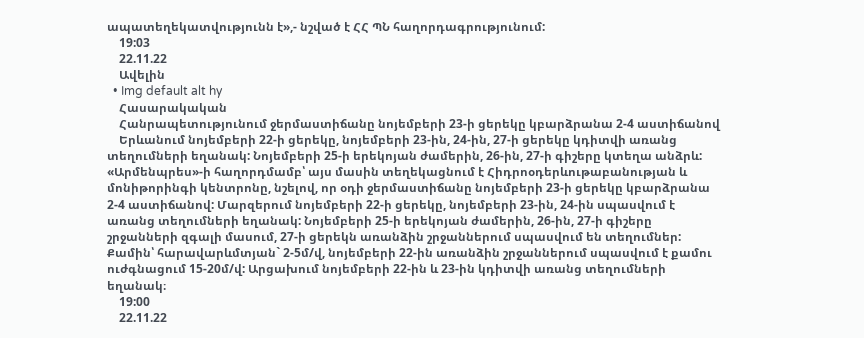ապատեղեկատվությունն է»,- նշված է ՀՀ ՊՆ հաղորդագրությունում:
    19:03
    22.11.22
    Ավելին
  • Img default alt hy
    Հասարակական
    Հանրապետությունում ջերմաստիճանը նոյեմբերի 23-ի ցերեկը կբարձրանա 2-4 աստիճանով
    Երևանում նոյեմբերի 22-ի ցերեկը, նոյեմբերի 23-ին, 24-ին, 27-ի ցերեկը կդիտվի առանց տեղումների եղանակ: Նոյեմբերի 25-ի երեկոյան ժամերին, 26-ին, 27-ի գիշերը կտեղա անձրև: «Արմենպրես»-ի հաղորդմամբ՝ այս մասին տեղեկացնում է Հիդրոօդերևութաբանության և մոնիթորինգի կենտրոնը, նշելով, որ օդի ջերմաստիճանը նոյեմբերի 23-ի ցերեկը կբարձրանա 2-4 աստիճանով: Մարզերում նոյեմբերի 22-ի ցերեկը, նոյեմբերի 23-ին, 24-ին սպասվում է առանց տեղումների եղանակ: Նոյեմբերի 25-ի երեկոյան ժամերին, 26-ին, 27-ի գիշերը շրջանների զգալի մասում, 27-ի ցերեկն առանձին շրջաններում սպասվում են տեղումներ: Քամին՝ հարավարևմտյան` 2-5մ/վ, նոյեմբերի 22-ին առանձին շրջաններում սպասվում է քամու ուժգնացում 15-20մ/վ: Արցախում նոյեմբերի 22-ին և 23-ին կդիտվի առանց տեղումների եղանակ։
    19:00
    22.11.22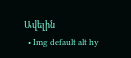Ավելին
  • Img default alt hy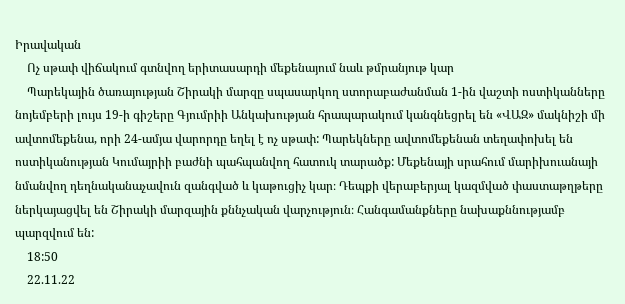Իրավական
    Ոչ սթափ վիճակում գտնվող երիտասարդի մեքենայում նաև թմրանյութ կար
    Պարեկային ծառայության Շիրակի մարզը սպասարկող ստորաբաժանման 1-ին վաշտի ոստիկանները նոյեմբերի լույս 19-ի գիշերը Գյումրիի Անկախության հրապարակում կանգնեցրել են «ՎԱԶ» մակնիշի մի ավտոմեքենա, որի 24-ամյա վարորդը եղել է ոչ սթափ: Պարեկները ավտոմեքենան տեղափոխել են ոստիկանության Կումայրիի բաժնի պահպանվող հատուկ տարածք: Մեքենայի սրահում մարիխուանայի նմանվող դեղնականաչավուն զանգված և կաթուցիչ կար։ Դեպքի վերաբերյալ կազմված փաստաթղթերը ներկայացվել են Շիրակի մարզային քննչական վարչություն։ Հանգամանքները նախաքննությամբ պարզվում են:
    18:50
    22.11.22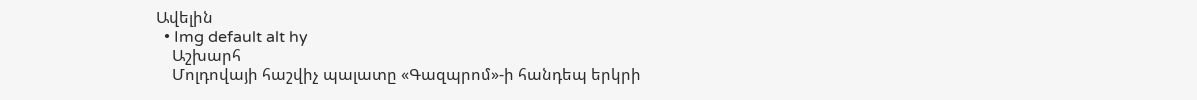Ավելին
  • Img default alt hy
    Աշխարհ
    Մոլդովայի հաշվիչ պալատը «Գազպրոմ»-ի հանդեպ երկրի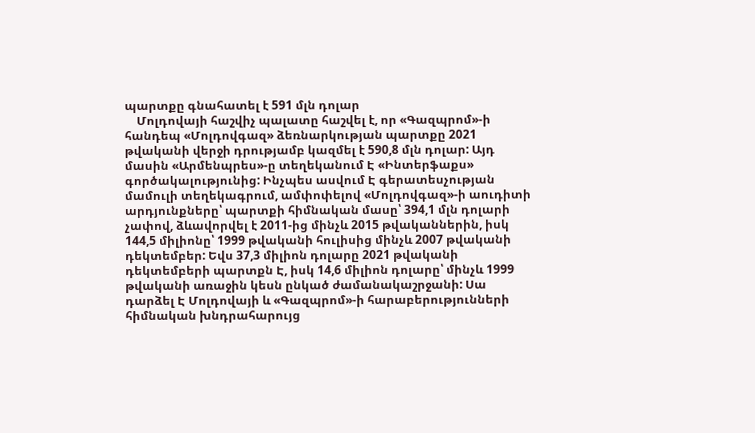պարտքը գնահատել է 591 մլն դոլար
    Մոլդովայի հաշվիչ պալատը հաշվել է, որ «Գազպրոմ»-ի հանդեպ «Մոլդովգազ» ձեռնարկության պարտքը 2021 թվականի վերջի դրությամբ կազմել է 590,8 մլն դոլար: Այդ մասին «Արմենպրես»-ը տեղեկանում Է «Ինտերֆաքս» գործակալությունից: Ինչպես ասվում Է գերատեսչության մամուլի տեղեկագրում, ամփոփելով «Մոլդովգազ»-ի աուդիտի արդյունքները՝ պարտքի հիմնական մասը՝ 394,1 մլն դոլարի չափով, ձևավորվել է 2011-ից մինչև 2015 թվականներին, իսկ 144,5 միլիոնը՝ 1999 թվականի հուլիսից մինչև 2007 թվականի դեկտեմբեր: Եվս 37,3 միլիոն դոլարը 2021 թվականի դեկտեմբերի պարտքն Է, իսկ 14,6 միլիոն դոլարը՝ մինչև 1999 թվականի առաջին կեսն ընկած ժամանակաշրջանի: Սա դարձել Է Մոլդովայի և «Գազպրոմ»-ի հարաբերությունների հիմնական խնդրահարույց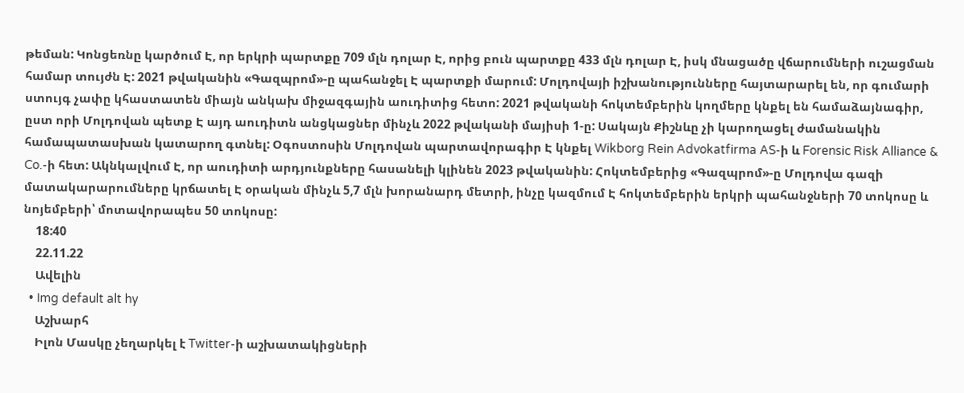թեման: Կոնցեռնը կարծում Է, որ երկրի պարտքը 709 մլն դոլար Է, որից բուն պարտքը 433 մլն դոլար Է, իսկ մնացածը վճարումների ուշացման համար տույժն Է: 2021 թվականին «Գազպրոմ»-ը պահանջել Է պարտքի մարում: Մոլդովայի իշխանությունները հայտարարել են, որ գումարի ստույգ չափը կհաստատեն միայն անկախ միջազգային աուդիտից հետո: 2021 թվականի հոկտեմբերին կողմերը կնքել են համաձայնագիր, ըստ որի Մոլդովան պետք Է այդ աուդիտն անցկացներ մինչև 2022 թվականի մայիսի 1-ը: Սակայն Քիշնևը չի կարողացել ժամանակին համապատասխան կատարող գտնել: Օգոստոսին Մոլդովան պարտավորագիր Է կնքել Wikborg Rein Advokatfirma AS-ի և Forensic Risk Alliance & Co.-ի հետ: Ակնկալվում Է, որ աուդիտի արդյունքները հասանելի կլինեն 2023 թվականին: Հոկտեմբերից «Գազպրոմ»-ը Մոլդովա գազի մատակարարումները կրճատել Է օրական մինչև 5,7 մլն խորանարդ մետրի, ինչը կազմում Է հոկտեմբերին երկրի պահանջների 70 տոկոսը և նոյեմբերի՝ մոտավորապես 50 տոկոսը:
    18:40
    22.11.22
    Ավելին
  • Img default alt hy
    Աշխարհ
    Իլոն Մասկը չեղարկել է Twitter-ի աշխատակիցների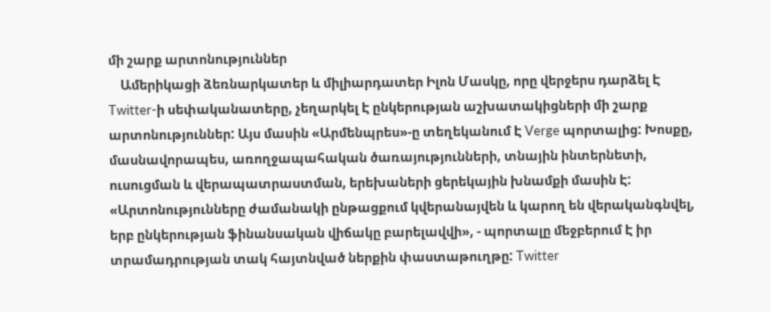մի շարք արտոնություններ
    Ամերիկացի ձեռնարկատեր և միլիարդատեր Իլոն Մասկը, որը վերջերս դարձել Է Twitter-ի սեփականատերը, չեղարկել Է ընկերության աշխատակիցների մի շարք արտոնություններ: Այս մասին «Արմենպրես»-ը տեղեկանում Է Verge պորտալից: Խոսքը, մասնավորապես, առողջապահական ծառայությունների, տնային ինտերնետի, ուսուցման և վերապատրաստման, երեխաների ցերեկային խնամքի մասին Է: «Արտոնությունները ժամանակի ընթացքում կվերանայվեն և կարող են վերականգնվել, երբ ընկերության ֆինանսական վիճակը բարելավվի», - պորտալը մեջբերում Է իր տրամադրության տակ հայտնված ներքին փաստաթուղթը: Twitter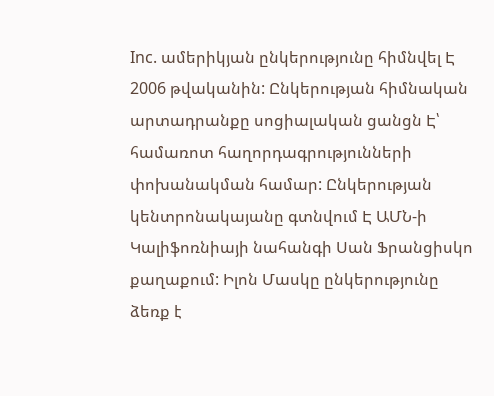Inc. ամերիկյան ընկերությունը հիմնվել Է 2006 թվականին: Ընկերության հիմնական արտադրանքը սոցիալական ցանցն Է՝ համառոտ հաղորդագրությունների փոխանակման համար: Ընկերության կենտրոնակայանը գտնվում Է ԱՄՆ-ի Կալիֆոռնիայի նահանգի Սան Ֆրանցիսկո քաղաքում: Իլոն Մասկը ընկերությունը ձեռք է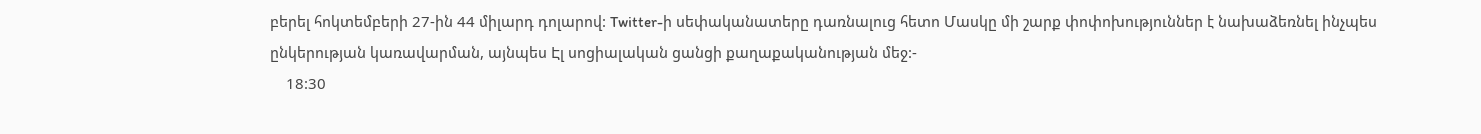բերել հոկտեմբերի 27-ին 44 միլարդ դոլարով: Twitter-ի սեփականատերը դառնալուց հետո Մասկը մի շարք փոփոխություններ է նախաձեռնել ինչպես ընկերության կառավարման, այնպես Էլ սոցիալական ցանցի քաղաքականության մեջ:-
    18:30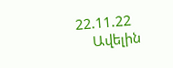22.11.22
    Ավելին